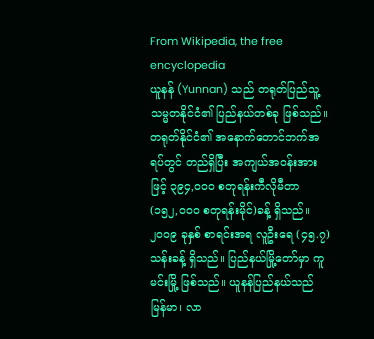From Wikipedia, the free encyclopedia
ယူနန် (Yunnan) သည် တရုတ်ပြည်သူ့သမ္မတနိုင်ငံ၏ ပြည်နယ်တစ်ခု ဖြစ်သည်။ တရုတ်နိုင်ငံ၏ အနောက်တောင်ဘက်အရပ်တွင် တည်ရှိပြီး အကျယ်အဝန်းအားဖြင့် ၃၉၄,၀၀၀ စတုရန်းကီလိုမီတာ (၁၅၂,၀၀၀ စတုရန်းမိုင်)ခန့် ရှိသည်။ ၂၀၀၉ ခုနှစ် စာရင်းအရ လူဦးရေ (၄၅.၇)သန်းခန့် ရှိသည်။ ပြည်နယ်မြို့တော်မှာ ကူမင်းမြို့ ဖြစ်သည်။ ယူနန်ပြည်နယ်သည် မြန်မာ၊ လာ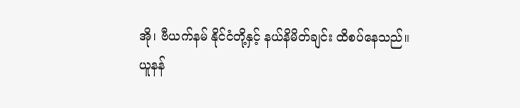အို၊ ဗီယက်နမ် နိုင်ငံတို့နှင့် နယ်နိမိတ်ချင်း ထိစပ်နေသည်။
ယူနန်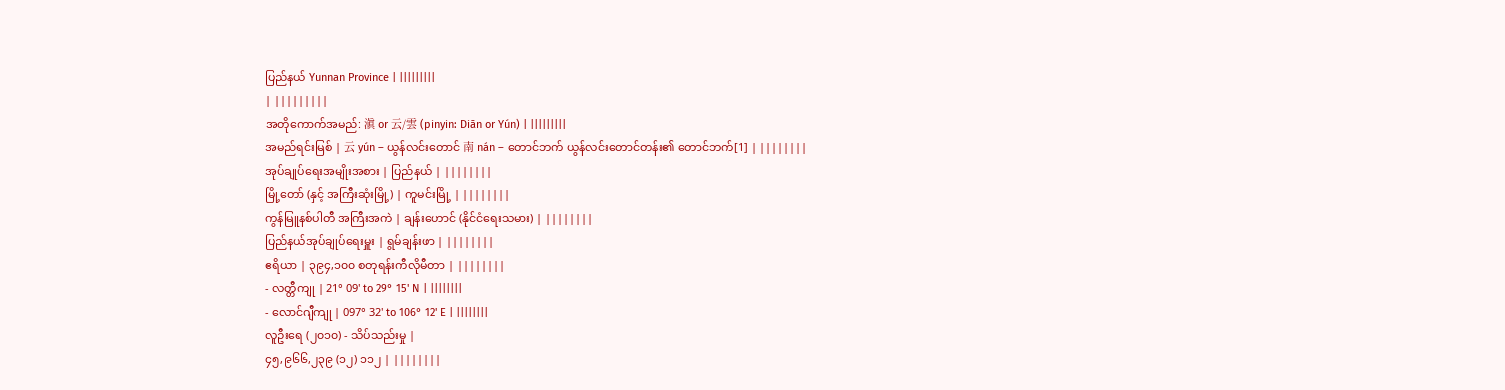ပြည်နယ် Yunnan Province | |||||||||
| |||||||||
အတိုကောက်အမည်: 滇 or 云/雲 (pinyin: Diān or Yún) | |||||||||
အမည်ရင်းမြစ် | 云 yún – ယွန်လင်းတောင် 南 nán – တောင်ဘက် ယွန်လင်းတောင်တန်း၏ တောင်ဘက်[1] | ||||||||
အုပ်ချုပ်ရေးအမျိုးအစား | ပြည်နယ် | ||||||||
မြို့တော် (နှင့် အကြီးဆုံးမြို့) | ကူမင်းမြို့ | ||||||||
ကွန်မြူနစ်ပါတီ အကြီးအကဲ | ချန်းဟောင် (နိုင်ငံရေးသမား) | ||||||||
ပြည်နယ်အုပ်ချုပ်ရေးမှူး | ရွမ်ချန်းဖာ | ||||||||
ဧရိယာ | ၃၉၄,၁၀၀ စတုရန်းကီလိုမီတာ | ||||||||
- လတ္တီကျု | 21° 09' to 29° 15' N | ||||||||
- လောင်ဂျီကျု | 097° 32' to 106° 12' E | ||||||||
လူဦးရေ (၂၀၁၀) - သိပ်သည်းမှု |
၄၅,၉၆၆,၂၃၉ (၁၂) ၁၁၂ | ||||||||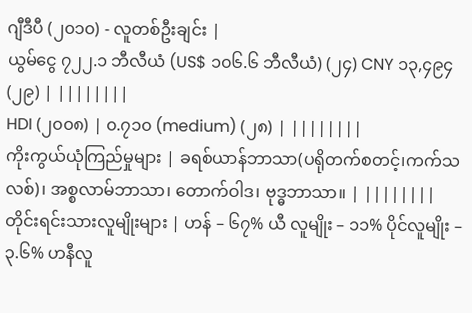ဂျီဒီပီ (၂၀၁၀) - လူတစ်ဦးချင်း |
ယွမ်ငွေ ၇၂၂.၁ ဘီလီယံ (US$ ၁၀၆.၆ ဘီလီယံ) (၂၄) CNY ၁၃,၄၉၄ (၂၉) | ||||||||
HDI (၂၀၀၈) | ၀.၇၁၀ (medium) (၂၈) | ||||||||
ကိုးကွယ်ယုံကြည်မှုများ | ခရစ်ယာန်ဘာသာ(ပရိုတက်စတင့်၊ကက်သလစ်)၊ အစ္စလာမ်ဘာသာ၊ တောက်ဝါဒ၊ ဗုဒ္ဓဘာသာ။ | ||||||||
တိုင်းရင်းသားလူမျိုးများ | ဟန် – ၆၇% ယီ လူမျိုး – ၁၁% ပိုင်လူမျိုး – ၃.၆% ဟနီလူ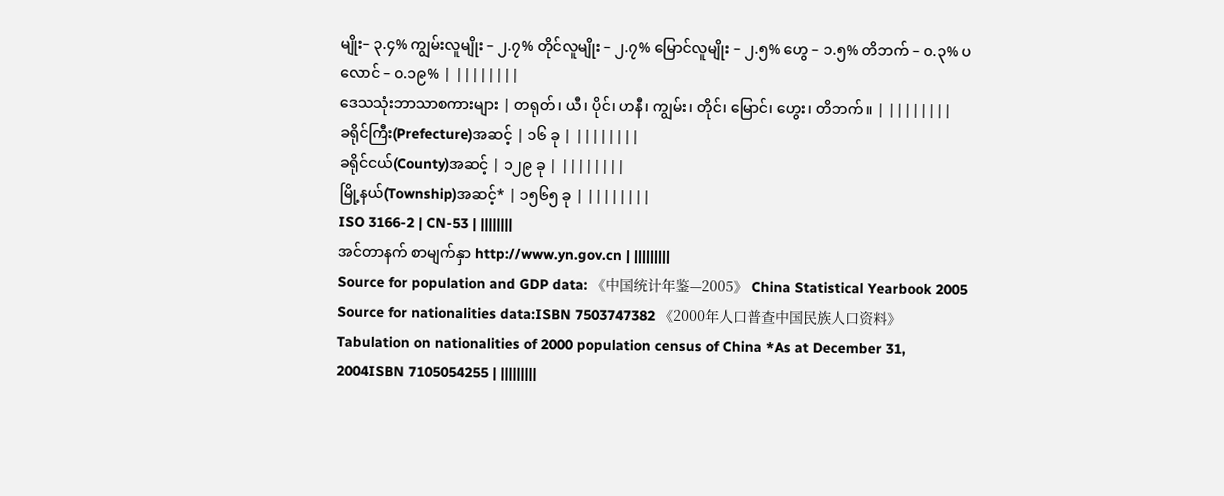မျိုး– ၃.၄% ကျွမ်းလူမျိုး – ၂.၇% တိုင်လူမျိုး – ၂.၇% မြောင်လူမျိုး – ၂.၅% ဟွေ – ၁.၅% တိဘက် – ၀.၃% ပလောင် – ၀.၁၉% | ||||||||
ဒေသသုံးဘာသာစကားများ | တရုတ်၊ ယီ၊ ပိုင်၊ ဟနီ၊ ကျွမ်း၊ တိုင်၊ မြောင်၊ ဟွေး၊ တိဘက်။ | ||||||||
ခရိုင်ကြီး(Prefecture)အဆင့် | ၁၆ ခု | ||||||||
ခရိုင်ငယ်(County)အဆင့် | ၁၂၉ ခု | ||||||||
မြို့နယ်(Township)အဆင့်* | ၁၅၆၅ ခု | ||||||||
ISO 3166-2 | CN-53 | ||||||||
အင်တာနက် စာမျက်နှာ http://www.yn.gov.cn | |||||||||
Source for population and GDP data: 《中国统计年鉴—2005》 China Statistical Yearbook 2005 Source for nationalities data:ISBN 7503747382 《2000年人口普查中国民族人口资料》 Tabulation on nationalities of 2000 population census of China *As at December 31, 2004ISBN 7105054255 | |||||||||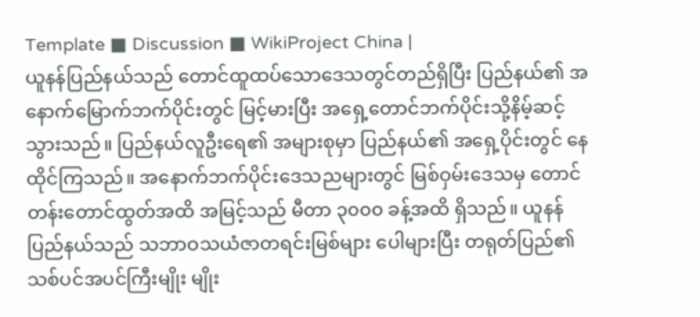Template ■ Discussion ■ WikiProject China |
ယူနန်ပြည်နယ်သည် တောင်ထူထပ်သောဒေသတွင်တည်ရှိပြီး ပြည်နယ်၏ အနောက်မြောက်ဘက်ပိုင်းတွင် မြင့်မားပြီး အရှေ့တောင်ဘက်ပိုင်းသို့နိမ့်ဆင့်သွားသည်။ ပြည်နယ်လူဦးရေ၏ အများစုမှာ ပြည်နယ်၏ အရှေ့ပိုင်းတွင် နေထိုင်ကြသည်။ အနောက်ဘက်ပိုင်းဒေသညများတွင် မြစ်ဝှမ်းဒေသမှ တောင်တန်းတောင်ထွတ်အထိ အမြင့်သည် မီတာ ၃၀၀၀ ခန့်အထိ ရှိသည်။ ယူနန်ပြည်နယ်သည် သဘာဝသယံဇာတရင်းမြစ်များ ပေါများပြီး တရုတ်ပြည်၏ သစ်ပင်အပင်ကြီးမျိုး မျိုး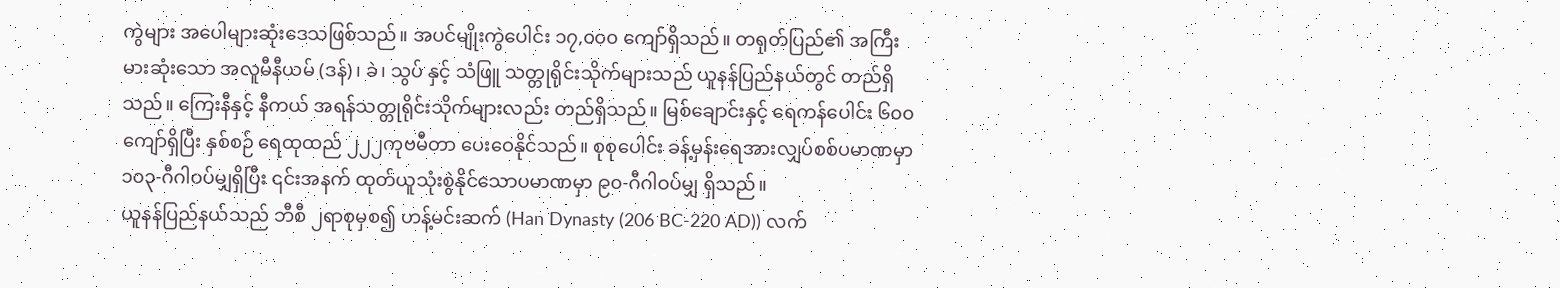ကွဲများ အပေါများဆုံးဒေသဖြစ်သည်။ အပင်မျိုးကွဲပေါင်း ၁၇,၀၀၀ ကျော်ရှိသည်။ တရုတ်ပြည်၏ အကြီးမားဆုံးသော အလူမီနီယမ် (ဒန်)၊ ခဲ၊ သွပ် နှင့် သံဖြူ သတ္တုရိုင်းသိုက်များသည် ယူနန်ပြည်နယ်တွင် တည်ရှိသည်။ ကြေးနီနှင့် နီကယ် အရန်သတ္တုရိုင်းသိုက်များလည်း တည်ရှိသည်။ မြစ်ချောင်းနှင့် ရေကန်ပေါင်း ၆၀၀ ကျော်ရှိပြီး နှစ်စဉ် ရေထုထည် ၂၂၂ကုဗမီတာ ပေးဝေနိုင်သည်။ စုစုပေါင်း ခန့်မှန်းရေအားလျှပ်စစ်ပမာဏမှာ ၁၀၃-ဂီဂါဝပ်မျှရှိပြီး ၎င်းအနက် ထုတ်ယူသုံးစွဲနိုင်သောပမာဏမှာ ၉၀-ဂီဂါဝပ်မျှ ရှိသည်။
ယူနန်ပြည်နယ်သည် ဘီစီ ၂ရာစုမှစ၍ ဟန့်မင်းဆက် (Han Dynasty (206 BC-220 AD)) လက်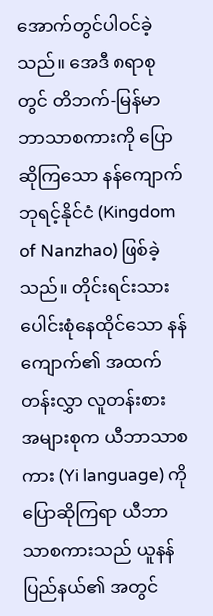အောက်တွင်ပါဝင်ခဲ့သည်။ အေဒီ ၈ရာစုတွင် တိဘက်-မြန်မာ ဘာသာစကားကို ပြောဆိုကြသော နန်ကျောက်ဘုရင့်နိုင်ငံ (Kingdom of Nanzhao) ဖြစ်ခဲ့သည်။ တိုင်းရင်းသားပေါင်းစုံနေထိုင်သော နန်ကျောက်၏ အထက်တန်းလွှာ လူတန်းစား အများစုက ယီဘာသာစကား (Yi language) ကို ပြောဆိုကြရာ ယီဘာသာစကားသည် ယူနန်ပြည်နယ်၏ အတွင်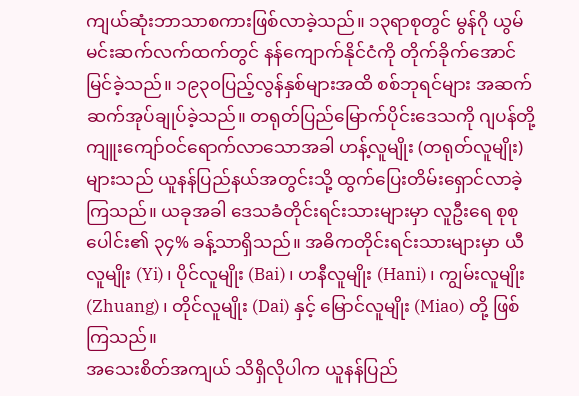ကျယ်ဆုံးဘာသာစကားဖြစ်လာခဲ့သည်။ ၁၃ရာစုတွင် မွန်ဂို ယွမ်မင်းဆက်လက်ထက်တွင် နန်ကျောက်နိုင်ငံကို တိုက်ခိုက်အောင်မြင်ခဲ့သည်။ ၁၉၃၀ပြည့်လွန်နှစ်များအထိ စစ်ဘုရင်များ အဆက်ဆက်အုပ်ချုပ်ခဲ့သည်။ တရုတ်ပြည်မြောက်ပိုင်းဒေသကို ဂျပန်တို့ ကျူးကျော်ဝင်ရောက်လာသောအခါ ဟန့်လူမျိုး (တရုတ်လူမျိုး) များသည် ယူနန်ပြည်နယ်အတွင်းသို့ ထွက်ပြေးတိမ်းရှောင်လာခဲ့ကြသည်။ ယခုအခါ ဒေသခံတိုင်းရင်းသားများမှာ လူဦးရေ စုစုပေါင်း၏ ၃၄% ခန့်သာရှိသည်။ အဓိကတိုင်းရင်းသားများမှာ ယီလူမျိုး (Yi)၊ ပိုင်လူမျိုး (Bai)၊ ဟနီလူမျိုး (Hani)၊ ကျွမ်းလူမျိုး (Zhuang)၊ တိုင်လူမျိုး (Dai) နှင့် မြောင်လူမျိုး (Miao) တို့ ဖြစ်ကြသည်။
အသေးစိတ်အကျယ် သိရှိလိုပါက ယူနန်ပြည်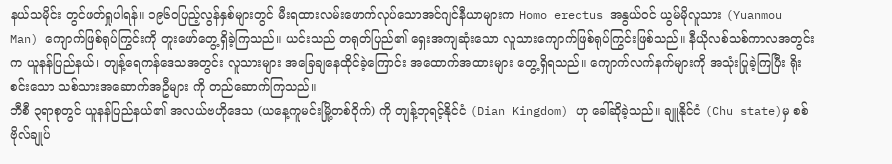နယ်သမိုင်း တွင်ဖတ်ရှုပါရန်။ ၁၉၆၀ပြည့်လွန်နှစ်များတွင် မီးရထားလမ်းဖောက်လုပ်သောအင်ဂျင်နီယာများက Homo erectus အနွယ်ဝင် ယွမ်မိုလူသား (Yuanmou Man) ကျောက်ဖြစ်ရုပ်ကြွင်းကို တူးဖော်တွေ့ရှိခဲ့ကြသည်။ ယင်းသည် တရုတ်ပြည်၏ ရှေးအကျဆုံးသော လူသားကျောက်ဖြစ်ရုပ်ကြွင်းဖြစ်သည်။ နီယိုလစ်သစ်ကာလအတွင်းက ယူနန်ပြည်နယ်၊ တျန့်ရေကန်ဒေသအတွင်း လူသားများ အခြေချနေထိုင်ခဲ့ကြောင်း အထောက်အထားများ တွေ့ရှိရသည်။ ကျောက်လက်နက်များကို အသုံးပြုခဲ့ကြပြီး ရိုးစင်းသော သစ်သားအဆောက်အဦများ ကို တည်ဆောက်ကြသည်။
ဘီစီ ၃ရာစုတွင် ယူနန်ပြည်နယ်၏ အလယ်ဗဟိုဒေသ (ယနေ့ကူမင်းမြို့တစ်ဝိုက်) ကို တျန့်ဘုရင့်နိုင်ငံ (Dian Kingdom) ဟု ခေါ်ဆိုခဲ့သည်။ ချူနိုင်ငံ (Chu state)မှ စစ်ဗိုလ်ချုပ်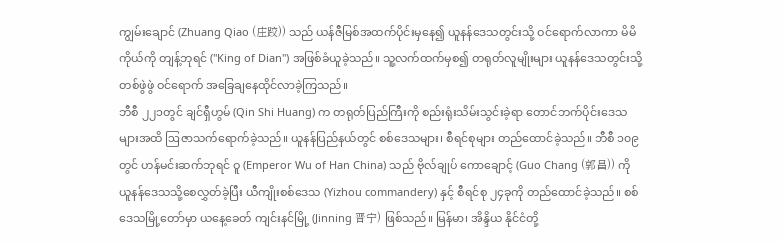ကျွမ်းချောင် (Zhuang Qiao (庄跤)) သည် ယန်ဇီမြစ်အထက်ပိုင်းမှနေ၍ ယူနန်ဒေသတွင်းသို့ ဝင်ရောက်လာကာ မိမိကိုယ်ကို တျန့်ဘုရင် ("King of Dian") အဖြစ်ခံယူခဲ့သည်။ သူ့လက်ထက်မှစ၍ တရုတ်လူမျိုးများ ယူနန်ဒေသတွင်းသို့ တစ်ဖွဲဖွဲ ဝင်ရောက် အခြေချနေထိုင်လာခဲ့ကြသည်။
ဘီစီ ၂၂၁တွင် ချင်ရှီဟွမ် (Qin Shi Huang) က တရုတ်ပြည်ကြီးကို စည်းရုံးသိမ်းသွင်းခဲ့ရာ တောင်ဘက်ပိုင်းဒေသများအထိ ဩဇာသက်ရောက်ခဲ့သည်။ ယူနန်ပြည်နယ်တွင် စစ်ဒေသများ၊ စီရင်စုများ တည်ထောင်ခဲ့သည်။ ဘီစီ ၁၀၉တွင် ဟန်မင်းဆက်ဘုရင် ဝူ (Emperor Wu of Han China) သည် ဗိုလ်ချုပ် ကောချောင့် (Guo Chang (郭昌)) ကို ယူနန်ဒေသသို့စေလွှတ်ခဲ့ပြီး ယီကျိုးစစ်ဒေသ (Yizhou commandery) နှင့် စီရင်စု ၂၄ခုကို တည်ထောင်ခဲ့သည်။ စစ်ဒေသမြို့တော်မှာ ယနေ့ခေတ် ကျင်းနင်မြို့ (Jinning 晋宁) ဖြစ်သည်။ မြန်မာ၊ အိန္ဒိယ နိုင်ငံတို့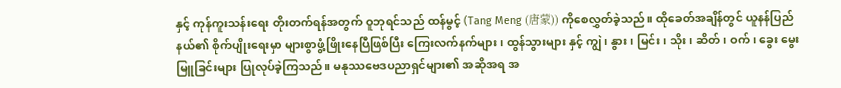နှင့် ကုန်ကူးသန်းရေး တိုးတက်ရန်အတွက် ဝူဘုရင်သည် ထန်မွင့် (Tang Meng (唐蒙)) ကိုစေလွှတ်ခဲ့သည်။ ထိုခေတ်အချိန်တွင် ယူနန်ပြည်နယ်၏ စိုက်ပျိုးရေးမှာ များစွာဖွံ့ဖြိုးနေပြီဖြစ်ပြီး ကြေးလက်နက်များ၊ ထွန်သွားများ နှင့် ကျွဲ၊ နွား၊ မြင်း၊ သိုး၊ ဆိတ်၊ ဝက်၊ ခွေး မွေးမြူခြင်းများ ပြုလုပ်ခဲ့ကြသည်။ မနုဿဗေဒပညာရှင်များ၏ အဆိုအရ အ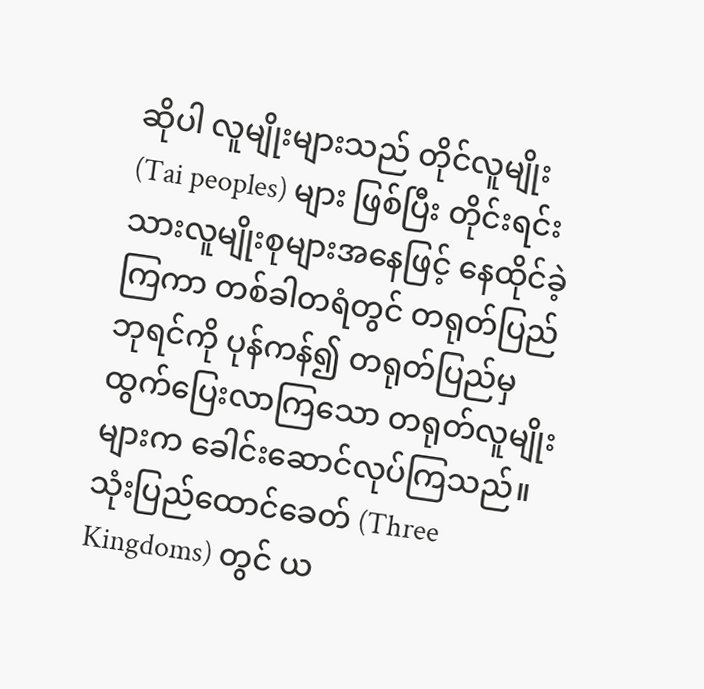ဆိုပါ လူမျိုးများသည် တိုင်လူမျိုး (Tai peoples) များ ဖြစ်ပြီး တိုင်းရင်းသားလူမျိုးစုများအနေဖြင့် နေထိုင်ခဲ့ကြကာ တစ်ခါတရံတွင် တရုတ်ပြည် ဘုရင်ကို ပုန်ကန်၍ တရုတ်ပြည်မှ ထွက်ပြေးလာကြသော တရုတ်လူမျိုးများက ခေါင်းဆောင်လုပ်ကြသည်။
သုံးပြည်ထောင်ခေတ် (Three Kingdoms) တွင် ယ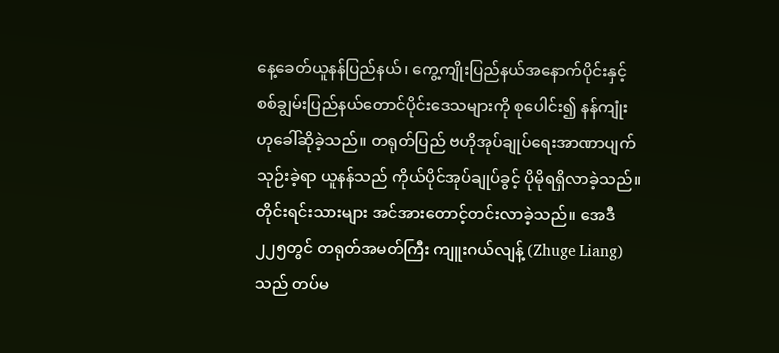နေ့ခေတ်ယူနန်ပြည်နယ်၊ ကွေ့ကျိုးပြည်နယ်အနောက်ပိုင်းနှင့် စစ်ချွမ်းပြည်နယ်တောင်ပိုင်းဒေသများကို စုပေါင်း၍ နန်ကျုံး ဟုခေါ်ဆိုခဲ့သည်။ တရုတ်ပြည် ဗဟိုအုပ်ချုပ်ရေးအာဏာပျက်သုဉ်းခဲ့ရာ ယူနန်သည် ကိုယ်ပိုင်အုပ်ချုပ်ခွင့် ပိုမိုရရှိလာခဲ့သည်။ တိုင်းရင်းသားများ အင်အားတောင့်တင်းလာခဲ့သည်။ အေဒီ ၂၂၅တွင် တရုတ်အမတ်ကြီး ကျူးဂယ်လျန့် (Zhuge Liang) သည် တပ်မ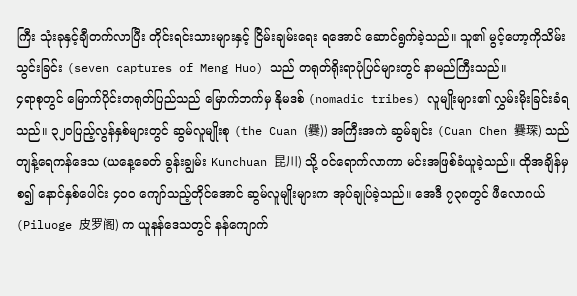ကြီး သုံးခုနှင့်ချီတက်လာပြီး တိုင်းရင်းသားများနှင့် ငြိမ်းချမ်းရေး ရအောင် ဆောင်ရွက်ခဲ့သည်။ သူ၏ မွင့်ဟော့ကိုသိမ်းသွင်းခြင်း (seven captures of Meng Huo) သည် တရုတ်ရိုးရာပုံပြင်များတွင် နာမည်ကြီးသည်။
၄ရာစုတွင် မြောက်ပိုင်းတရုတ်ပြည်သည် မြောက်ဘက်မှ နိုမဒစ် (nomadic tribes) လူမျိုးများ၏ လွှမ်းမိုးခြင်းခံရသည်။ ၃၂၀ပြည့်လွန်နှစ်များတွင် ဆွမ်လူမျိုးစု (the Cuan (爨)) အကြီးအကဲ ဆွမ်ချင်း (Cuan Chen 爨琛) သည် တျန့်ရေကန်ဒေသ (ယနေ့ခေတ် ခွန်းချွမ်း Kunchuan 昆川) သို့ ဝင်ရောက်လာကာ မင်းအဖြစ်ခံယူခဲ့သည်။ ထိုအချိန်မှစ၍ နောင်နှစ်ပေါင်း ၄၀၀ ကျော်သည့်တိုင်အောင် ဆွမ်လူမျိုးများက အုပ်ချုပ်ခဲ့သည်။ အေဒီ ၇၃၈တွင် ဖီလောဂယ် (Piluoge 皮罗阁) က ယူနန်ဒေသတွင် နန်ကျောက်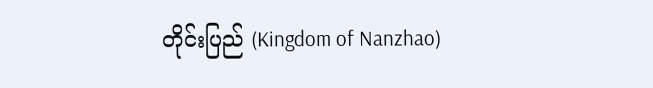တိုင်းပြည် (Kingdom of Nanzhao)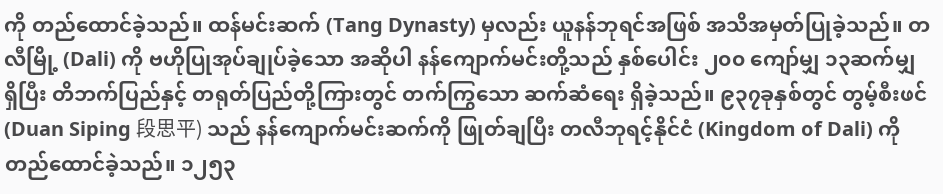ကို တည်ထောင်ခဲ့သည်။ ထန်မင်းဆက် (Tang Dynasty) မှလည်း ယူနန်ဘုရင်အဖြစ် အသိအမှတ်ပြုခဲ့သည်။ တလီမြို့ (Dali) ကို ဗဟိုပြုအုပ်ချုပ်ခဲ့သော အဆိုပါ နန်ကျောက်မင်းတို့သည် နှစ်ပေါင်း ၂၀၀ ကျော်မျှ ၁၃ဆက်မျှ ရှိပြီး တိဘက်ပြည်နှင့် တရုတ်ပြည်တို့ကြားတွင် တက်ကြွသော ဆက်ဆံရေး ရှိခဲ့သည်။ ၉၃၇ခုနှစ်တွင် တွမ့်စီးဖင် (Duan Siping 段思平) သည် နန်ကျောက်မင်းဆက်ကို ဖြုတ်ချပြီး တလီဘုရင့်နိုင်ငံ (Kingdom of Dali) ကို တည်ထောင်ခဲ့သည်။ ၁၂၅၃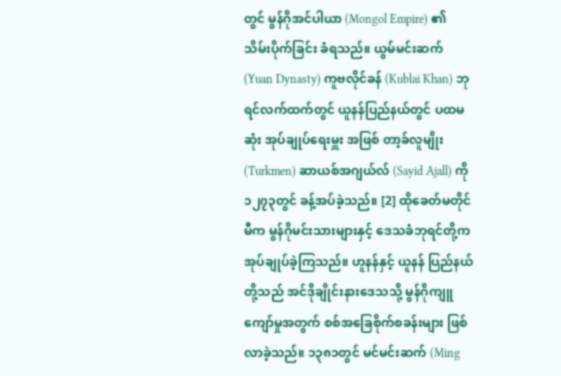တွင် မွန်ဂိုအင်ပါယာ (Mongol Empire) ၏ သိမ်းပိုက်ခြင်း ခံရသည်။ ယွမ်မင်းဆက် (Yuan Dynasty) ကူဗလိုင်ခန် (Kublai Khan) ဘုရင်လက်ထက်တွင် ယူနန်ပြည်နယ်တွင် ပထမဆုံး အုပ်ချုပ်ရေးမှူး အဖြစ် တာ့ခ်လူမျိုး (Turkmen) ဆာယစ်အဂျယ်လ် (Sayid Ajall) ကို ၁၂၇၃တွင် ခန့်အပ်ခဲ့သည်။ [2] ထိုခေတ်မတိုင်မီက မွန်ဂိုမင်းသားများနှင့် ဒေသခံဘုရင်တို့က အုပ်ချုပ်ခဲ့ကြသည်။ ဟူနန်နှင့် ယူနန် ပြည်နယ်တို့သည် အင်ဒိုချိုင်းနားဒေသသို့ မွန်ဂိုကျူကျော်မှုအတွက် စစ်အခြေစိုက်စခန်းများ ဖြစ်လာခဲ့သည်။ ၁၃၈၁တွင် မင်မင်းဆက် (Ming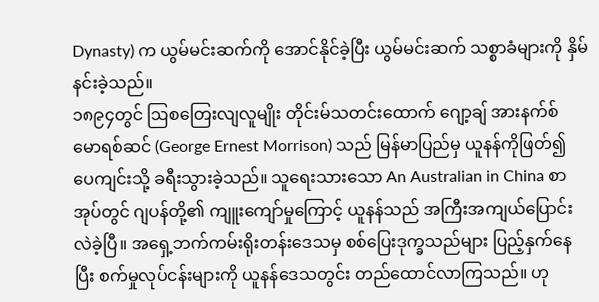Dynasty) က ယွမ်မင်းဆက်ကို အောင်နိုင်ခဲ့ပြီး ယွမ်မင်းဆက် သစ္စာခံများကို နှိမ်နင်းခဲ့သည်။
၁၈၉၄တွင် ဩစတြေးလျလူမျိုး တိုင်းမ်သတင်းထောက် ဂျော့ချ် အားနက်စ် မောရစ်ဆင် (George Ernest Morrison) သည် မြန်မာပြည်မှ ယူနန်ကိုဖြတ်၍ ပေကျင်းသို့ ခရီးသွားခဲ့သည်။ သူရေးသားသော An Australian in China စာအုပ်တွင် ဂျပန်တို့၏ ကျူးကျော်မှုကြောင့် ယူနန်သည် အကြီးအကျယ်ပြောင်းလဲခဲ့ပြီ။ အရှေ့ဘက်ကမ်းရိုးတန်းဒေသမှ စစ်ပြေးဒုက္ခသည်များ ပြည့်နှက်နေပြီး စက်မှုလုပ်ငန်းများကို ယူနန်ဒေသတွင်း တည်ထောင်လာကြသည်။ ဟု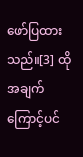ဖော်ပြထားသည်။[3] ထိုအချက်ကြောင့်ပင်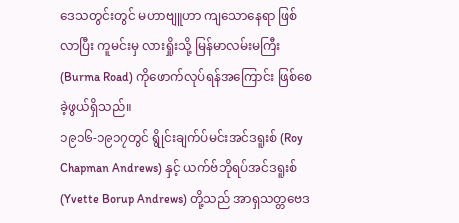ဒေသတွင်းတွင် မဟာဗျူဟာ ကျသောနေရာ ဖြစ်လာပြီး ကူမင်းမှ လားရှိုးသို့ မြန်မာလမ်းမကြီး (Burma Road) ကိုဖောက်လုပ်ရန်အကြောင်း ဖြစ်စေခဲ့ဖွယ်ရှိသည်။
၁၉၁၆-၁၉၁၇တွင် ရွိုင်းချက်ပ်မင်းအင်ဒရူးစ် (Roy Chapman Andrews) နှင့် ယက်ဗ်ဘိုရပ်အင်ဒရူးစ် (Yvette Borup Andrews) တို့သည် အာရှသတ္တဗေဒ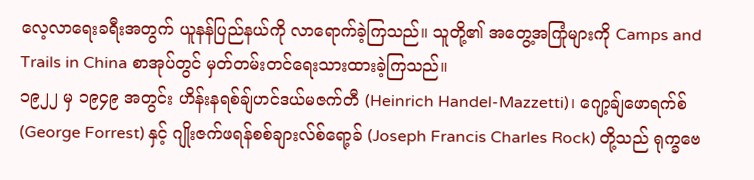လေ့လာရေးခရီးအတွက် ယူနန်ပြည်နယ်ကို လာရောက်ခဲ့ကြသည်။ သူတို့၏ အတွေ့အကြုံများကို Camps and Trails in China စာအုပ်တွင် မှတ်တမ်းတင်ရေးသားထားခဲ့ကြသည်။
၁၉၂၂ မှ ၁၉၄၉ အတွင်း ဟိန်းနရစ်ချ်ဟင်ဒယ်မဇက်တီ (Heinrich Handel-Mazzetti)၊ ဂျော့ချ်ဖောရက်စ် (George Forrest) နှင့် ဂျိုးဇက်ဖရန်စစ်ချားလ်စ်ရော့ခ် (Joseph Francis Charles Rock) တို့သည် ရုက္ခဗေ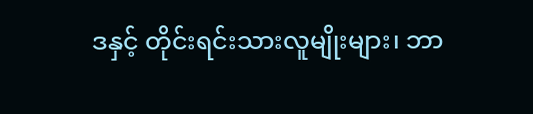ဒနှင့် တိုင်းရင်းသားလူမျိုးများ၊ ဘာ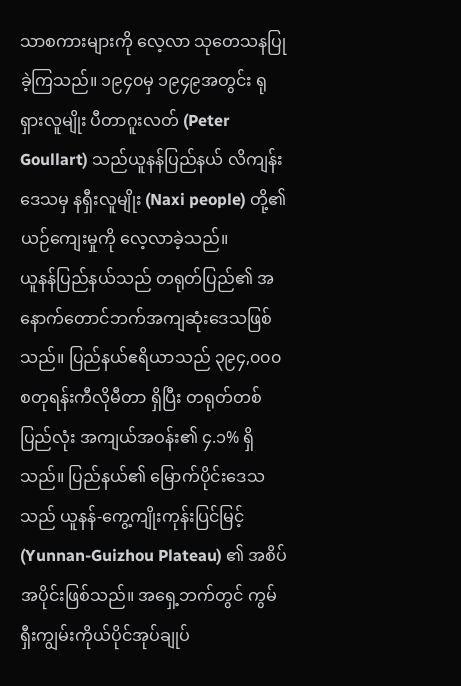သာစကားများကို လေ့လာ သုတေသနပြုခဲ့ကြသည်။ ၁၉၄၀မှ ၁၉၄၉အတွင်း ရုရှားလူမျိုး ပီတာဂူးလတ် (Peter Goullart) သည်ယူနန်ပြည်နယ် လိကျန်းဒေသမှ နရှီးလူမျိုး (Naxi people) တို့၏ ယဉ်ကျေးမှုကို လေ့လာခဲ့သည်။
ယူနန်ပြည်နယ်သည် တရုတ်ပြည်၏ အနောက်တောင်ဘက်အကျဆုံးဒေသဖြစ်သည်။ ပြည်နယ်ဧရိယာသည် ၃၉၄,၀၀၀ စတုရန်းကီလိုမီတာ ရှိပြီး တရုတ်တစ်ပြည်လုံး အကျယ်အဝန်း၏ ၄.၁% ရှိသည်။ ပြည်နယ်၏ မြောက်ပိုင်းဒေသသည် ယူနန်-ကွေ့ကျိုးကုန်းပြင်မြင့် (Yunnan-Guizhou Plateau) ၏ အစိပ်အပိုင်းဖြစ်သည်။ အရှေ့ဘက်တွင် ကွမ်ရှီးကျွမ်းကိုယ်ပိုင်အုပ်ချုပ်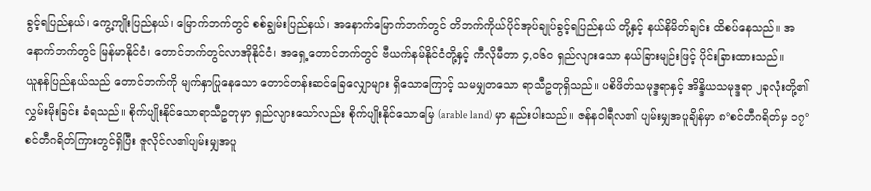ခွင့်ရပြည်နယ်၊ ကွေ့ကျိုးပြည်နယ်၊ မြောက်ဘက်တွင် စစ်ချွမ်းပြည်နယ်၊ အနောက်မြောက်ဘက်တွင် တိဘက်ကိုယ်ပိုင်အုပ်ချုပ်ခွင့်ရပြည်နယ် တို့နှင့် နယ်နိမိတ်ချင်း ထိစပ်နေသည်။ အနောက်ဘက်တွင် မြန်မာနိုင်ငံ၊ တောင်ဘက်တွင်လာအိုနိုင်ငံ၊ အရှေ့တောင်ဘက်တွင် ဗီယက်နမ်နိုင်ငံတို့နှင့် ကီလိုမီတာ ၄,၀၆၀ ရှည်လျားသော နယ်ခြားမျဉ်းဖြင့် ပိုင်းခြားထားသည်။
ယူနန်ပြည်နယ်သည် တောင်ဘက်ကို မျက်နှာပြုနေသော တောင်တန်းဆင်ခြေလျှောများ ရှိသောကြောင့် သမမျှတသော ရာသီဥတုရှိသည်။ ပစိဖိတ်သမုဒ္ဒရာနှင့် အိန္ဒိယသမုဒ္ဒရာ ၂ခုလုံးတို့၏ လွှမ်းမိုးခြင်း ခံရသည်။ စိုက်ပျိုးနိုင်သောရာသီဥတုမှာ ရှည်လျားသော်လည်း စိုက်ပျိုးနိုင်သောမြေ (arable land) မှာ နည်းပါးသည်။ ဇန်နဝါရီလ၏ ပျမ်းမျှအပူချိန်မှာ ၈°စင်တီဂရိတ်မှ ၁၇°စင်တီဂရိတ်ကြားတွင်ရှိပြီး ဇူလိုင်လ၏ပျမ်းမျှအပူ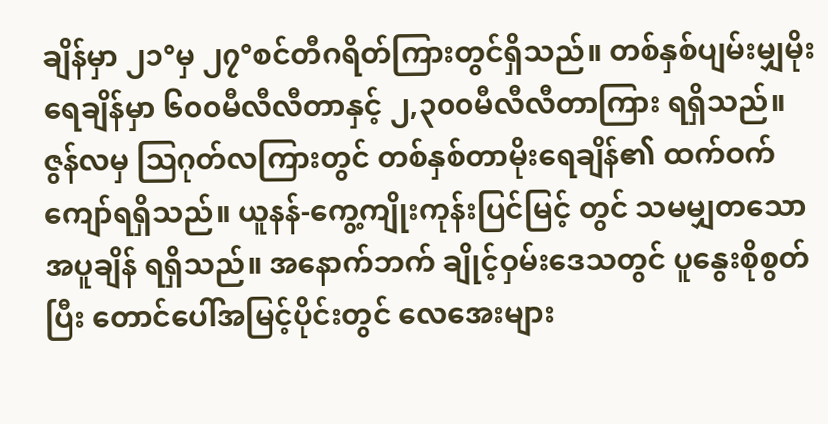ချိန်မှာ ၂၁°မှ ၂၇°စင်တီဂရိတ်ကြားတွင်ရှိသည်။ တစ်နှစ်ပျမ်းမျှမိုးရေချိန်မှာ ၆၀၀မီလီလီတာနှင့် ၂,၃၀၀မီလီလီတာကြား ရရှိသည်။ ဇွန်လမှ ဩဂုတ်လကြားတွင် တစ်နှစ်တာမိုးရေချိန်၏ ထက်ဝက်ကျော်ရရှိသည်။ ယူနန်-ကွေ့ကျိုးကုန်းပြင်မြင့် တွင် သမမျှတသောအပူချိန် ရရှိသည်။ အနောက်ဘက် ချိုင့်ဝှမ်းဒေသတွင် ပူနွေးစိုစွတ်ပြီး တောင်ပေါ်အမြင့်ပိုင်းတွင် လေအေးများ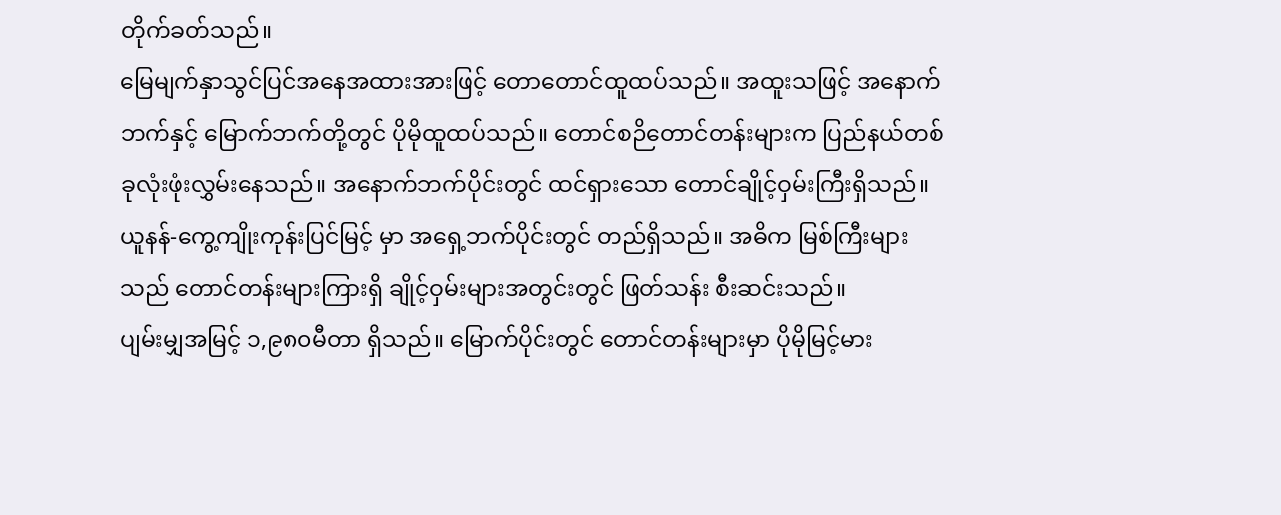တိုက်ခတ်သည်။
မြေမျက်နှာသွင်ပြင်အနေအထားအားဖြင့် တောတောင်ထူထပ်သည်။ အထူးသဖြင့် အနောက်ဘက်နှင့် မြောက်ဘက်တို့တွင် ပိုမိုထူထပ်သည်။ တောင်စဉိတောင်တန်းများက ပြည်နယ်တစ်ခုလုံးဖုံးလွှမ်းနေသည်။ အနောက်ဘက်ပိုင်းတွင် ထင်ရှားသော တောင်ချိုင့်ဝှမ်းကြီးရှိသည်။ ယူနန်-ကွေ့ကျိုးကုန်းပြင်မြင့် မှာ အရှေ့ဘက်ပိုင်းတွင် တည်ရှိသည်။ အဓိက မြစ်ကြီးများသည် တောင်တန်းများကြားရှိ ချိုင့်ဝှမ်းများအတွင်းတွင် ဖြတ်သန်း စီးဆင်းသည်။
ပျမ်းမျှအမြင့် ၁,၉၈၀မီတာ ရှိသည်။ မြောက်ပိုင်းတွင် တောင်တန်းများမှာ ပိုမိုမြင့်မား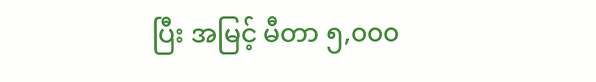ပြီး အမြင့် မီတာ ၅,၀၀၀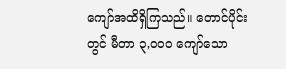ကျော်အထိရှိကြသည်။ တောင်ပိုင်းတွင် မီတာ ၃,၀၀၀ ကျော်သော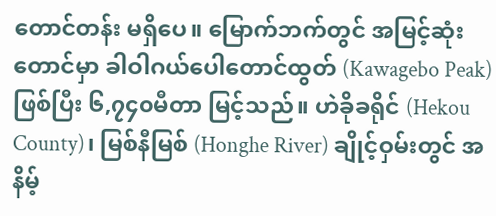တောင်တန်း မရှိပေ။ မြောက်ဘက်တွင် အမြင့်ဆုံးတောင်မှာ ခါဝါဂယ်ပေါတောင်ထွတ် (Kawagebo Peak) ဖြစ်ပြီး ၆,၇၄၀မီတာ မြင့်သည်။ ဟဲခိုခရိုင် (Hekou County)၊ မြစ်နီမြစ် (Honghe River) ချိုင့်ဝှမ်းတွင် အနိမ့်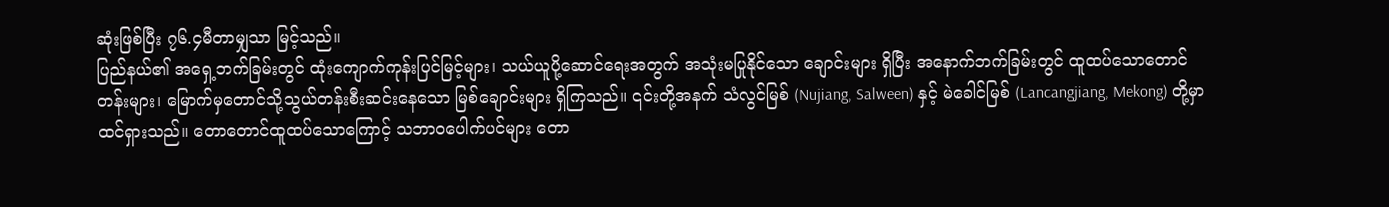ဆုံးဖြစ်ပြီး ၇၆.၄မီတာမျှသာ မြင့်သည်။
ပြည်နယ်၏ အရှေ့ဘက်ခြမ်းတွင် ထုံးကျောက်ကုန်းပြင်မြင့်များ၊ သယ်ယူပို့ဆောင်ရေးအတွက် အသုံးမပြုနိုင်သော ချောင်းများ ရှိပြီး အနောက်ဘက်ခြမ်းတွင် ထူထပ်သောတောင်တန်းများ၊ မြောက်မှတောင်သို့သွယ်တန်းစီးဆင်းနေသော မြစ်ချောင်းများ ရှိကြသည်။ ၎င်းတို့အနက် သံလွင်မြစ် (Nujiang, Salween) နှင့် မဲခေါင်မြစ် (Lancangjiang, Mekong) တို့မှာ ထင်ရှားသည်။ တောတောင်ထူထပ်သောကြောင့် သဘာဝပေါက်ပင်များ တော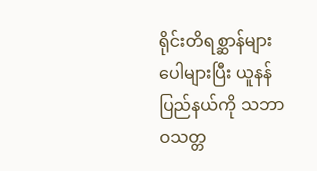ရိုင်းတိရစ္ဆာန်များ ပေါများပြီး ယူနန်ပြည်နယ်ကို သဘာဝသတ္တ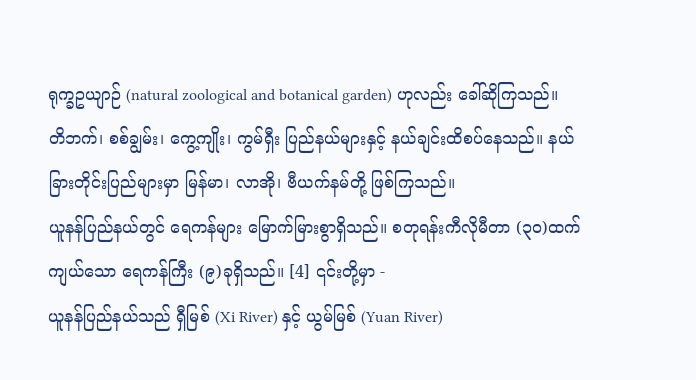ရုက္ခဥယျာဉ် (natural zoological and botanical garden) ဟုလည်း ခေါ်ဆိုကြသည်။
တိဘက်၊ စစ်ချွမ်း၊ ကွေ့ကျိုး၊ ကွမ်ရှီး ပြည်နယ်များနှင့် နယ်ချင်းထိစပ်နေသည်။ နယ်ခြားတိုင်းပြည်များမှာ မြန်မာ၊ လာအို၊ ဗီယက်နမ်တို့ ဖြစ်ကြသည်။
ယူနန်ပြည်နယ်တွင် ရေကန်များ မြောက်မြားစွာရှိသည်။ စတုရန်းကီလိုမီတာ (၃၀)ထက်ကျယ်သော ရေကန်ကြီး (၉)ခုရှိသည်။ [4] ၎င်းတို့မှာ -
ယူနန်ပြည်နယ်သည် ရှီမြစ် (Xi River) နှင့် ယွမ်မြစ် (Yuan River)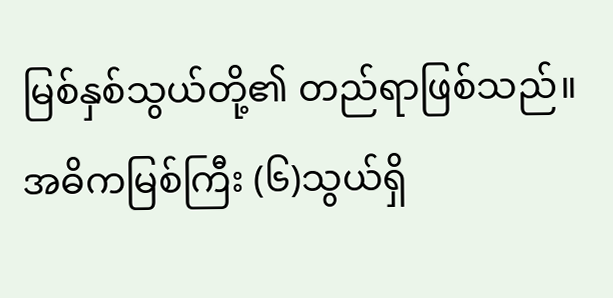မြစ်နှစ်သွယ်တို့၏ တည်ရာဖြစ်သည်။
အဓိကမြစ်ကြီး (၆)သွယ်ရှိ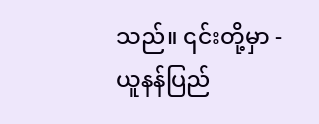သည်။ ၎င်းတို့မှာ -
ယူနန်ပြည်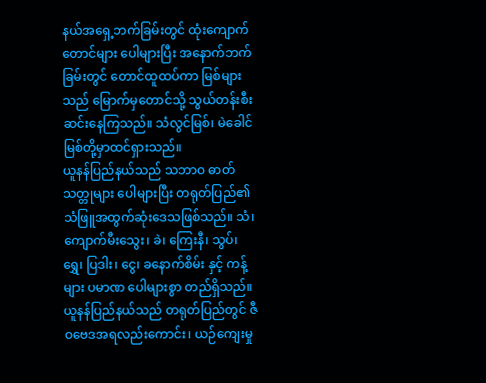နယ်အရှေ့ဘက်ခြမ်းတွင် ထုံးကျောက်တောင်များ ပေါများပြီး အနောက်ဘက်ခြမ်းတွင် တောင်ထူထပ်ကာ မြစ်များသည် မြောက်မှတောင်သို့ သွယ်တန်းစီးဆင်းနေကြသည်။ သံလွင်မြစ်၊ မဲခေါင်မြစ်တို့မှာထင်ရှားသည်။
ယူနန်ပြည်နယ်သည် သဘာဝ ဓာတ်သတ္တုများ ပေါများပြီး တရုတ်ပြည်၏ သံဖြူအထွက်ဆုံးဒေသဖြစ်သည်။ သံ၊ ကျောက်မီးသွေး၊ ခဲ၊ ကြေးနီ၊ သွပ်၊ ရွှေ၊ ပြဒါး၊ ငွေ၊ ခနောက်စိမ်း နှင့် ကန့် များ ပမာဏ ပေါများစွာ တည်ရှိသည်။
ယူနန်ပြည်နယ်သည် တရုတ်ပြည်တွင် ဇီဝဗေဒအရလည်းကောင်း၊ ယဉ်ကျေးမှု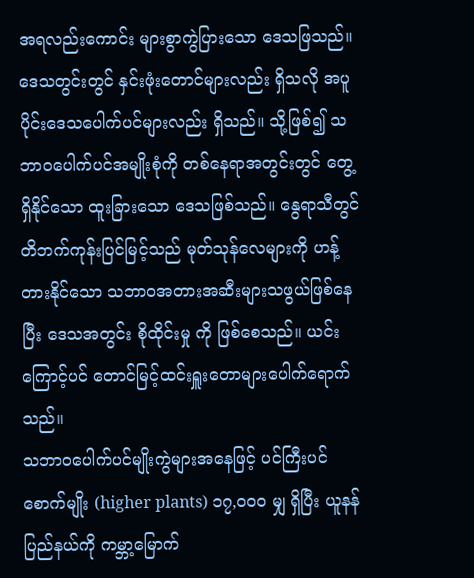အရလည်းကောင်း များစွာကွဲပြားသော ဒေသဖြသည်။ ဒေသတွင်းတွင် နှင်းဖုံးတောင်များလည်း ရှိသလို အပူပိုင်းဒေသပေါက်ပင်များလည်း ရှိသည်။ သို့ဖြစ်၍ သဘာဝပေါက်ပင်အမျိုးစုံကို တစ်နေရာအတွင်းတွင် တွေ့ရှိနိုင်သော ထူးခြားသော ဒေသဖြစ်သည်။ နွေရာသီတွင် တိဘက်ကုန်းပြင်မြင့်သည် မုတ်သုန်လေများကို ဟန့်တားနိုင်သော သဘာဝအတားအဆီးများသဖွယ်ဖြစ်နေပြီး ဒေသအတွင်း စိုထိုင်းမှု ကို ဖြစ်စေသည်။ ယင်းကြောင့်ပင် တောင်မြင့်ထင်းရှူးတောများပေါက်ရောက်သည်။
သဘာဝပေါက်ပင်မျိုးကွဲများအနေဖြင့် ပင်ကြီးပင်စောက်မျိုး (higher plants) ၁၇,၀၀၀ မျှ ရှိပြီး ယူနန်ပြည်နယ်ကို ကမ္ဘာ့မြောက်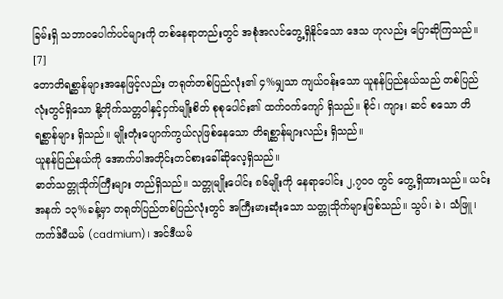ခြမ်းရှိ သဘာဝပေါက်ပင်များကို တစ်နေရာတည်းတွင် အစုံအလင်တွေ့ရှိနိုင်သော ဒေသ ဟုလည်း ပြောဆိုကြသည်။ [7]
တောတိရစ္ဆာန်များအနေဖြင့်လည်း တရုတ်တစ်ပြည်လုံး၏ ၄%မျှသာ ကျယ်ဝန်းသော ယူနန်ပြည်နယ်သည် တစ်ပြည်လုံးတွင်ရှိသော နို့တိုက်သတ္တဝါနှင့်ငှက်မျိုးစိတ် စုစုပေါင်း၏ ထက်ဝက်ကျော် ရှိသည်။ စိုင်၊ ကျား၊ ဆင် စသော တိရစ္ဆာန်များ ရှိသည်။ မျိုးတုံးပျောက်ကွယ်လုဖြစ်နေသော တိရစ္ဆာန်များလည်း ရှိသည်။
ယူနန်ပြည်နယ်ကို အောက်ပါအတိုင်းတင်စားခေါ်ဆိုလေ့ရှိသည်။
ဓာတ်သတ္တုသိုက်ကြီးများ တည်ရှိသည်။ သတ္တုမျိုးပေါင်း ၈၆မျိုးကို နေရာပေါင်း ၂,၇၀၀ တွင် တွေ့ရှိထားသည်။ ယင်းအနက် ၁၃%ခန့်မှာ တရုတ်ပြည်တစ်ပြည်လုံးတွင် အကြီးမားဆုံးသော သတ္တုသိုက်များဖြစ်သည်။ သွပ်၊ ခဲ၊ သံဖြူ၊ ကက်ဒ်မီယမ် (cadmium)၊ အင်ဒီယမ်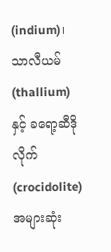(indium)၊ သာလီယမ် (thallium) နှင့် ခရော့ဆီဒိုလိုက် (crocidolite) အများဆုံး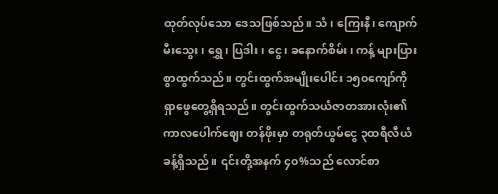ထုတ်လုပ်သော ဒေသဖြစ်သည်။ သံ၊ ကြေးနီ၊ ကျောက်မီးသွေး၊ ရွှေ၊ ပြဒါး၊ ငွေ၊ ခနောက်စိမ်း၊ ကန့် များပြားစွာထွက်သည်။ တွင်းထွက်အမျိုးပေါင်း ၁၅၀ကျော်ကို ရှာဖွေတွေ့ရှိရသည်။ တွင်းထွက်သယံဇာတအားလုံး၏ ကာလပေါက်ဈေး တန်ဖိုးမှာ တရုတ်ယွမ်ငွေ ၃ထရီလီယံခန့်ရှိသည်။ ၎င်းတို့အနက် ၄၀%သည် လောင်စာ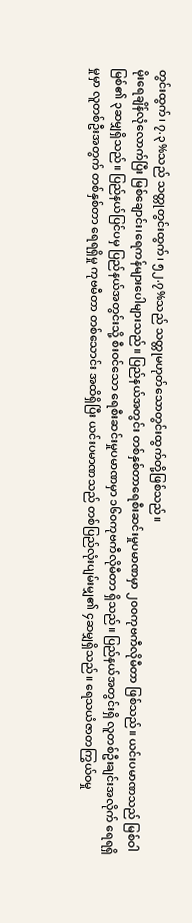တွင်းထွက်၊ ၇.၃%သည် သတ္တုတွင်းထွက်၊ ၅၂.၇%သည် သတ္တုမဟုတ်သောတွင်းထွက်တို့ဖြစ်သည်။
မိုးရေချိန်လုံလောက်ပြီး မြစ်ချောင်း၊ရေကန်များပေါများသည်။ ပြည်နယ်အတွင်း တစ်နှစ်တာရေစီးဆင်းမှုပမာဏမှာ ၂၀၀ကုဗကီလိုမီတာ ဖြစ်သည်။ ယင်းပမာဏသည် မြစ်ဝါမြစ်၏ ၃ဆမျှရှိသည်။ ပြည်နယ်ပြင်ပမှ ပြည်နယ်အတွင်းသို့ စီးဝင်သော ရေစီးဆင်းမှုပမာဏမှာ ၁၆၀ကုဗကီလိုမီတာ ရှိသည်။ ပြည်နယ်အတွင်းရှိ လူတစ်ဦးချင်းအလိုက် ရေရရှိမှုမှာ လူတစ်ဦးအတွက် တစ်နှစ်တာ ရေရရှိမှု ကုဗမီတာ တစ်သောင်း အထိရှိပြီး ယင်းပမာဏသည် တစ်ပြည်လုံးပျမ်းမျှ၏ ၄ဆမျှရှိသည်။ ရေသယံဇာတကြွယ်ဝမှု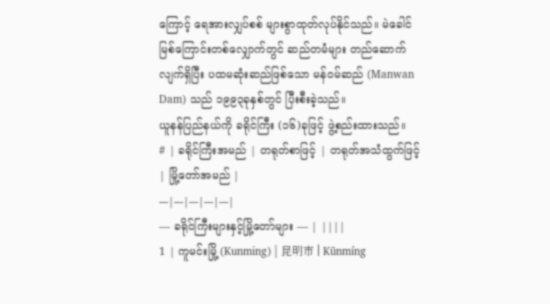ကြောင့် ရေအားလျှပ်စစ် များစွာထုတ်လုပ်နိုင်သည်။ မဲခေါင်မြစ်ကြောင်းတစ်လျှောက်တွင် ဆည်တမံများ တည်ဆောက်လျက်ရှိပြီး ပထမဆုံးဆည်ဖြစ်သော မန်ဝမ်ဆည် (Manwan Dam) သည် ၁၉၉၃ခုနှစ်တွင် ပြီးစီးခဲ့သည်။
ယူနန်ပြည်နယ်ကို ခရိုင်ကြီး (၁၆)ခုဖြင့် ဖွဲ့စည်းထားသည်။
# | ခရိုင်ကြီးအမည် | တရုတ်စာဖြင့် | တရုတ်အသံထွက်ဖြင့် | မြို့တော်အမည် |
---|---|---|---|---|
— ခရိုင်ကြီးများနှင့်မြို့တော်များ — | ||||
1 | ကူမင်းမြို့ (Kunming) | 昆明市 | Kūnmíng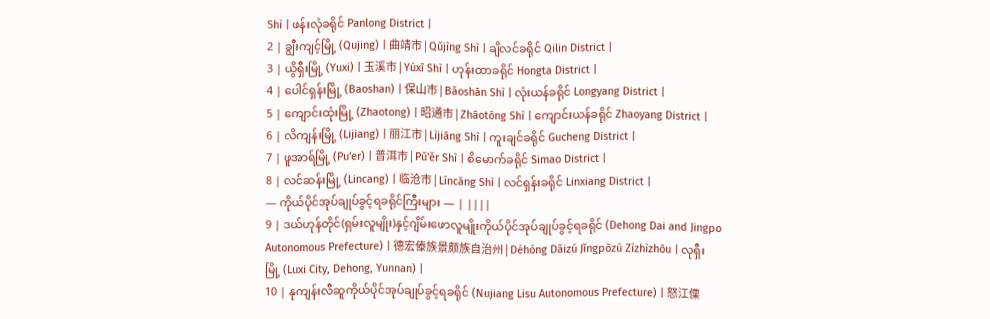Shì | ဖန်းလုံခရိုင် Panlong District |
2 | ချွီးကျင့်မြို့ (Qujing) | 曲靖市 | Qǔjìng Shì | ချိလင်ခရိုင် Qilin District |
3 | ယွိရှီးမြို့ (Yuxi) | 玉溪市 | Yùxī Shì | ဟုန်းထာခရိုင် Hongta District |
4 | ပေါင်ရှန်းမြို့ (Baoshan) | 保山市 | Bǎoshān Shì | လုံးယန်ခရိုင် Longyang District |
5 | ကျောင်းထုံးမြို့ (Zhaotong) | 昭通市 | Zhāotōng Shì | ကျောင်းယန်ခရိုင် Zhaoyang District |
6 | လိကျန်းမြို့ (Lijiang) | 丽江市 | Lìjiāng Shì | ကူးချင်ခရိုင် Gucheng District |
7 | ဖူအာရ်မြို့ (Pu'er) | 普洱市 | Pǔ'ěr Shì | စိမောက်ခရိုင် Simao District |
8 | လင်ဆန်းမြို့ (Lincang) | 临沧市 | Líncāng Shì | လင်ရှန်းခရိုင် Linxiang District |
— ကိုယ်ပိုင်အုပ်ချုပ်ခွင့်ရခရိုင်ကြီးများ — | ||||
9 | ဒယ်ဟုန်တိုင်(ရှမ်းလူမျိုး)နှင့်ဂျိမ်းဖောလူမျိုးကိုယ်ပိုင်အုပ်ချုပ်ခွင့်ရခရိုင် (Dehong Dai and Jingpo Autonomous Prefecture) | 德宏傣族景颇族自治州 | Déhóng Dǎizú Jǐngpōzú Zìzhìzhōu | လုရှီးမြို့ (Luxi City, Dehong, Yunnan) |
10 | နုကျန်းလီဆူကိုယ်ပိုင်အုပ်ချုပ်ခွင့်ရခရိုင် (Nujiang Lisu Autonomous Prefecture) | 怒江傈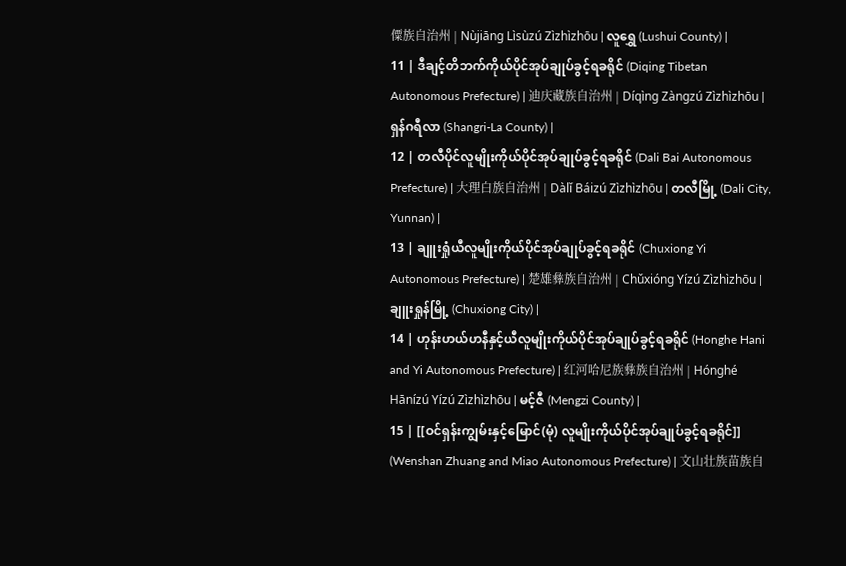僳族自治州 | Nùjiāng Lìsùzú Zìzhìzhōu | လူရွှေ (Lushui County) |
11 | ဒီချင့်တိဘက်ကိုယ်ပိုင်အုပ်ချုပ်ခွင့်ရခရိုင် (Diqing Tibetan Autonomous Prefecture) | 迪庆藏族自治州 | Díqìng Zàngzú Zìzhìzhōu | ရှန်ဂရီလာ (Shangri-La County) |
12 | တလီပိုင်လူမျိုးကိုယ်ပိုင်အုပ်ချုပ်ခွင့်ရခရိုင် (Dali Bai Autonomous Prefecture) | 大理白族自治州 | Dàlǐ Báizú Zìzhìzhōu | တလီမြို့ (Dali City, Yunnan) |
13 | ချူးရှုံယီလူမျိုးကိုယ်ပိုင်အုပ်ချုပ်ခွင့်ရခရိုင် (Chuxiong Yi Autonomous Prefecture) | 楚雄彝族自治州 | Chǔxióng Yízú Zìzhìzhōu | ချူးရှုန်မြို့ (Chuxiong City) |
14 | ဟုန်းဟယ်ဟနီနှင့်ယီလူမျိုးကိုယ်ပိုင်အုပ်ချုပ်ခွင့်ရခရိုင် (Honghe Hani and Yi Autonomous Prefecture) | 红河哈尼族彝族自治州 | Hónghé Hānízú Yízú Zìzhìzhōu | မင့်ဇီ (Mengzi County) |
15 | [[ဝင်ရှန်းကျွမ်းနှင့်မြောင်(မုံ) လူမျိုးကိုယ်ပိုင်အုပ်ချုပ်ခွင့်ရခရိုင်]] (Wenshan Zhuang and Miao Autonomous Prefecture) | 文山壮族苗族自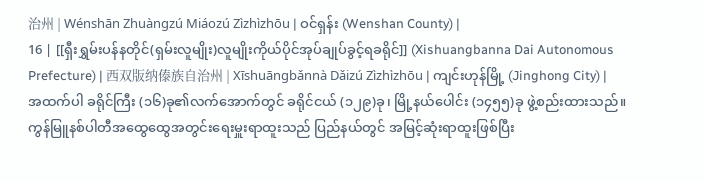治州 | Wénshān Zhuàngzú Miáozú Zìzhìzhōu | ဝင်ရှန်း (Wenshan County) |
16 | [[ရှီးရွှမ်းပန်နတိုင်(ရှမ်းလူမျိုး)လူမျိုးကိုယ်ပိုင်အုပ်ချုပ်ခွင့်ရခရိုင်]] (Xishuangbanna Dai Autonomous Prefecture) | 西双版纳傣族自治州 | Xīshuāngbǎnnà Dǎizú Zìzhìzhōu | ကျင်းဟုန်မြို့ (Jinghong City) |
အထက်ပါ ခရိုင်ကြီး (၁၆)ခု၏လက်အောက်တွင် ခရိုင်ငယ် (၁၂၉)ခု၊ မြို့နယ်ပေါင်း (၁၄၅၅)ခု ဖွဲ့စည်းထားသည်။
ကွန်မြူနစ်ပါတီအထွေထွေအတွင်းရေးမှူးရာထူးသည် ပြည်နယ်တွင် အမြင့်ဆုံးရာထူးဖြစ်ပြီး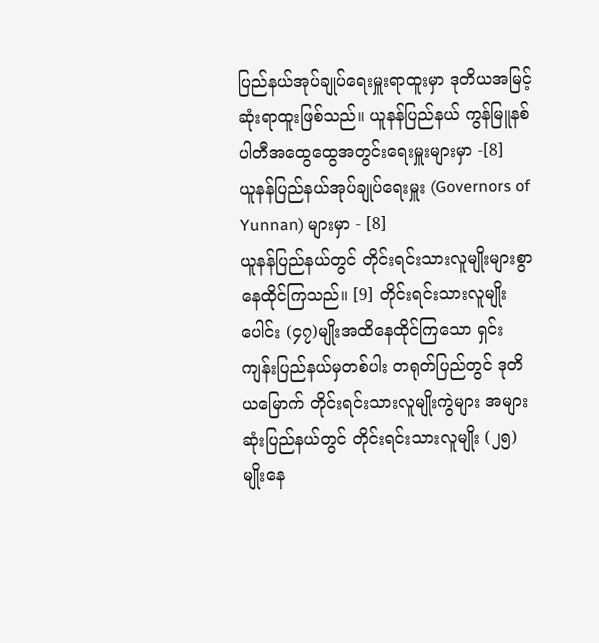ပြည်နယ်အုပ်ချုပ်ရေးမှူးရာထူးမှာ ဒုတိယအမြင့်ဆုံးရာထူးဖြစ်သည်။ ယူနန်ပြည်နယ် ကွန်မြူနစ်ပါတီအထွေထွေအတွင်းရေးမှူးများမှာ -[8]
ယူနန်ပြည်နယ်အုပ်ချုပ်ရေးမှူး (Governors of Yunnan) များမှာ - [8]
ယူနန်ပြည်နယ်တွင် တိုင်းရင်းသားလူမျိုးများစွာနေထိုင်ကြသည်။ [9] တိုင်းရင်းသားလူမျိုးပေါင်း (၄၇)မျိုးအထိနေထိုင်ကြသော ရှင်းကျန်းပြည်နယ်မှတစ်ပါး တရုတ်ပြည်တွင် ဒုတိယမြောက် တိုင်းရင်းသားလူမျိုးကွဲများ အများဆုံးပြည်နယ်တွင် တိုင်းရင်းသားလူမျိုး (၂၅)မျိုးနေ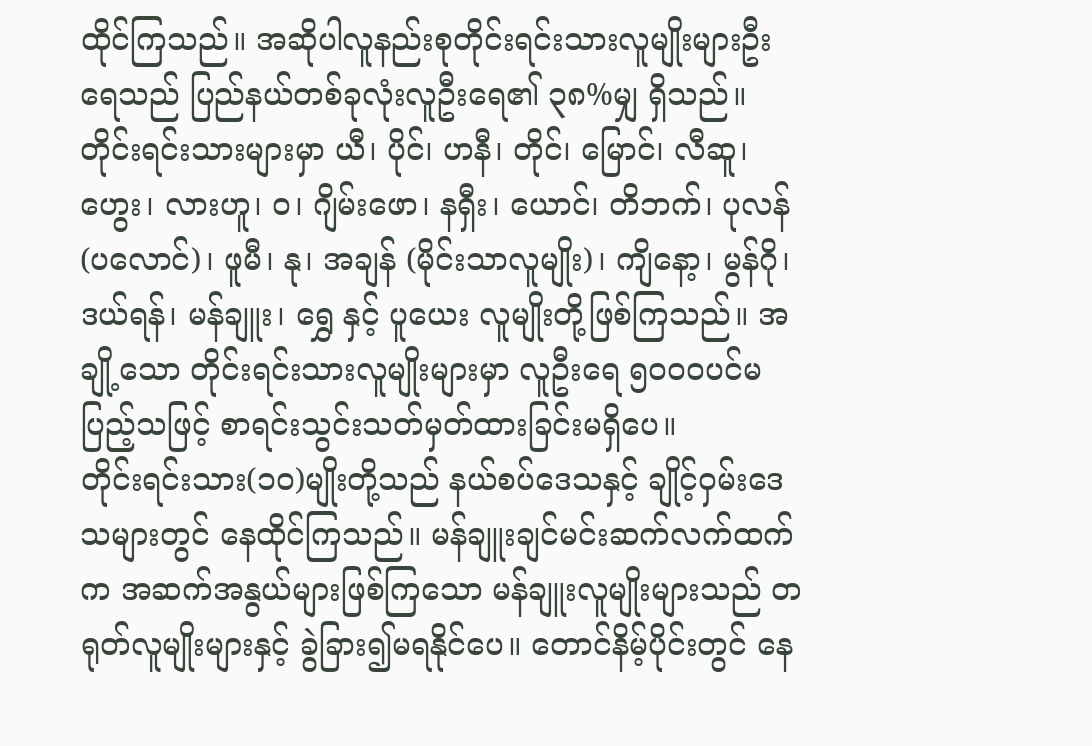ထိုင်ကြသည်။ အဆိုပါလူနည်းစုတိုင်းရင်းသားလူမျိုးများဦးရေသည် ပြည်နယ်တစ်ခုလုံးလူဦးရေ၏ ၃၈%မျှ ရှိသည်။ တိုင်းရင်းသားများမှာ ယီ၊ ပိုင်၊ ဟနီ၊ တိုင်၊ မြောင်၊ လီဆူ၊ ဟွေး၊ လားဟူ၊ ဝ၊ ဂျိမ်းဖော၊ နရှီး၊ ယောင်၊ တိဘက်၊ ပုလန် (ပလောင်)၊ ဖူမီ၊ နု၊ အချန် (မိုင်းသာလူမျိုး)၊ ကျိနော့၊ မွန်ဂို၊ ဒယ်ရန်၊ မန်ချူး၊ ရွှေ နှင့် ပူယေး လူမျိုးတို့ဖြစ်ကြသည်။ အချို့သော တိုင်းရင်းသားလူမျိုးများမှာ လူဦးရေ ၅၀၀၀ပင်မပြည့်သဖြင့် စာရင်းသွင်းသတ်မှတ်ထားခြင်းမရှိပေ။
တိုင်းရင်းသား(၁၀)မျိုးတို့သည် နယ်စပ်ဒေသနှင့် ချိုင့်ဝှမ်းဒေသများတွင် နေထိုင်ကြသည်။ မန်ချူးချင်မင်းဆက်လက်ထက်က အဆက်အနွယ်များဖြစ်ကြသော မန်ချူးလူမျိုးများသည် တရုတ်လူမျိုးများနှင့် ခွဲခြား၍မရနိုင်ပေ။ တောင်နိမ့်ပိုင်းတွင် နေ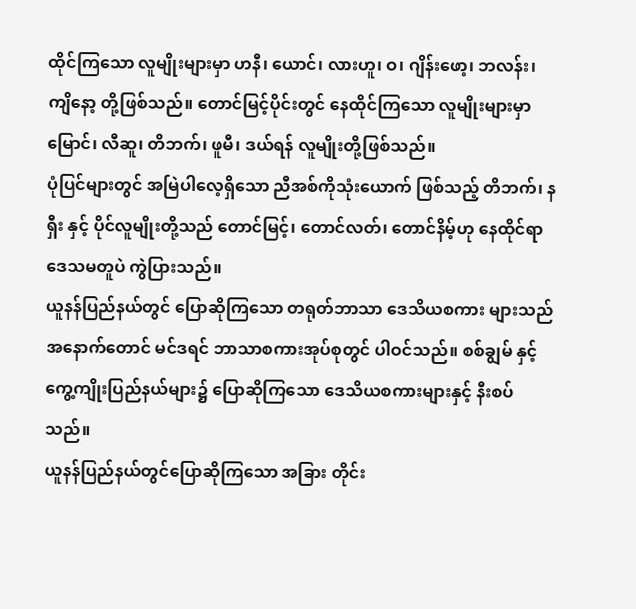ထိုင်ကြသော လူမျိုးများမှာ ဟနီ၊ ယောင်၊ လားဟူ၊ ဝ၊ ဂျိန်းဖော့၊ ဘလန်း၊ ကျိနော့ တို့ဖြစ်သည်။ တောင်မြင့်ပိုင်းတွင် နေထိုင်ကြသော လူမျိုးများမှာ မြောင်၊ လီဆူ၊ တိဘက်၊ ဖူမီ၊ ဒယ်ရန် လူမျိုးတို့ဖြစ်သည်။
ပုံပြင်များတွင် အမြဲပါလေ့ရှိသော ညီအစ်ကိုသုံးယောက် ဖြစ်သည့် တိဘက်၊ နရှီး နှင့် ပိုင်လူမျိုးတို့သည် တောင်မြင့်၊ တောင်လတ်၊ တောင်နိမ့်ဟု နေထိုင်ရာဒေသမတူပဲ ကွဲပြားသည်။
ယူနန်ပြည်နယ်တွင် ပြောဆိုကြသော တရုတ်ဘာသာ ဒေသိယစကား များသည် အနောက်တောင် မင်ဒရင် ဘာသာစကားအုပ်စုတွင် ပါဝင်သည်။ စစ်ချွမ် နှင့် ကွေ့ကျိုးပြည်နယ်များ၌ ပြောဆိုကြသော ဒေသိယစကားများနှင့် နီးစပ်သည်။
ယူနန်ပြည်နယ်တွင်ပြောဆိုကြသော အခြား တိုင်း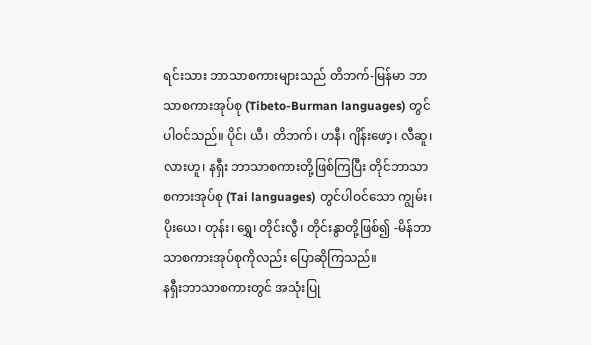ရင်းသား ဘာသာစကားများသည် တိဘက်-မြန်မာ ဘာသာစကားအုပ်စု (Tibeto-Burman languages) တွင်ပါဝင်သည်။ ပိုင်၊ ယီ၊ တိဘက်၊ ဟနီ၊ ဂျိန်းဖော့၊ လီဆူ၊ လားဟူ၊ နရှီး ဘာသာစကားတို့ဖြစ်ကြပြီး တိုင်ဘာသာစကားအုပ်စု (Tai languages) တွင်ပါဝင်သော ကျွမ်း၊ ပိုးယေ၊ တုန်း၊ ရွှေ၊ တိုင်းလွီ၊ တိုင်းနွာတို့ဖြစ်၍ -မိန်ဘာသာစကားအုပ်စုကိုလည်း ပြောဆိုကြသည်။
နရှီးဘာသာစကားတွင် အသုံးပြု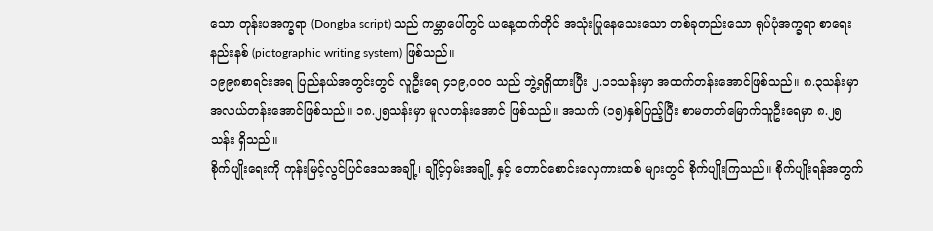သော တုန်းပအက္ခရာ (Dongba script) သည် ကမ္ဘာပေါ်တွင် ယနေ့ထက်တိုင် အသုံးပြုနေသေးသော တစ်ခုတည်းသော ရုပ်ပုံအက္ခရာ စာရေးနည်းနစ် (pictographic writing system) ဖြစ်သည်။
၁၉၉၈စာရင်းအရ ပြည်နယ်အတွင်းတွင် လူဦးရေ ၄၁၉,၀၀၀ သည် ဘွဲ့ရရှိထားပြီး ၂.၁၁သန်းမှာ အထက်တန်းအောင်ဖြစ်သည်။ ၈.၃သန်းမှာ အလယ်တန်းအောင်ဖြစ်သည်။ ၁၈.၂၅သန်းမှာ မူလတန်းအောင် ဖြစ်သည်။ အသက် (၁၅)နှစ်ပြည့်ပြီး စာမတတ်မြောက်သူဦးရေမှာ ၈.၂၅သန်း ရှိသည်။
စိုက်ပျိုးရေးကို ကုန်းမြင့်လွင်ပြင်ဒေသအချို့၊ ချိုင့်ဝှမ်းအချို့ နှင့် တောင်စောင်းလှေကားထစ် များတွင် စိုက်ပျိုးကြသည်။ စိုက်ပျိုးရန်အတွက်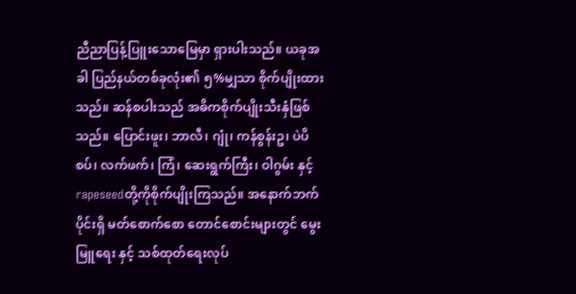ညီညာပြန့်ပြူးသောမြေမှာ ရှားပါးသည်။ ယခုအခါ ပြည်နယ်တစ်ခုလုံး၏ ၅%မျှသာ စိုက်ပျိုးထားသည်။ ဆန်စပါးသည် အဓိကစိုက်ပျိုးသီးနှံဖြစ်သည်။ ပြောင်းဖူး၊ ဘာလီ၊ ဂျုံ၊ ကန်စွန်းဥ၊ ပဲပိစပ်၊ လက်ဖက်၊ ကြံ၊ ဆေးရွက်ကြီး၊ ဝါဂွမ်း နှင့် rapeseedတို့ကိုစိုက်ပျိုးကြသည်။ အနောက်ဘက်ပိုင်းရှိ မတ်စောက်စော တောင်စောင်းများတွင် မွေးမြူရေး နှင့် သစ်ထုတ်ရေးလုပ်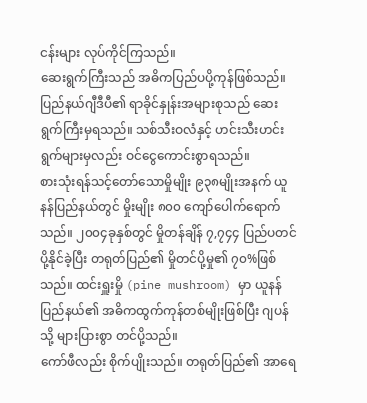ငန်းများ လုပ်ကိုင်ကြသည်။
ဆေးရွက်ကြီးသည် အဓိကပြည်ပပို့ကုန်ဖြစ်သည်။ ပြည်နယ်ဂျီဒီပီ၏ ရာခိုင်နှုန်းအများစုသည် ဆေးရွက်ကြီးမှရသည်။ သစ်သီးဝလံနှင့် ဟင်းသီးဟင်းရွက်များမှလည်း ဝင်ငွေကောင်းစွာရသည်။
စားသုံးရန်သင့်တော်သောမှိုမျိုး ၉၃၈မျိုးအနက် ယူနန်ပြည်နယ်တွင် မှိုးမျိုး ၈၀၀ ကျော်ပေါက်ရောက်သည်။ ၂၀၀၄ခုနှစ်တွင် မှိုတန်ချိန် ၇,၇၄၄ ပြည်ပတင်ပို့နိုင်ခဲ့ပြီး တရုတ်ပြည်၏ မှိုတင်ပို့မှု၏ ၇၀%ဖြစ်သည်။ ထင်းရှူးမှို (pine mushroom) မှာ ယူနန်ပြည်နယ်၏ အဓိကထွက်ကုန်တစ်မျိုးဖြစ်ပြီး ဂျပန်သို့ များပြားစွာ တင်ပို့သည်။
ကော်ဖီလည်း စိုက်ပျိုးသည်။ တရုတ်ပြည်၏ အာရေ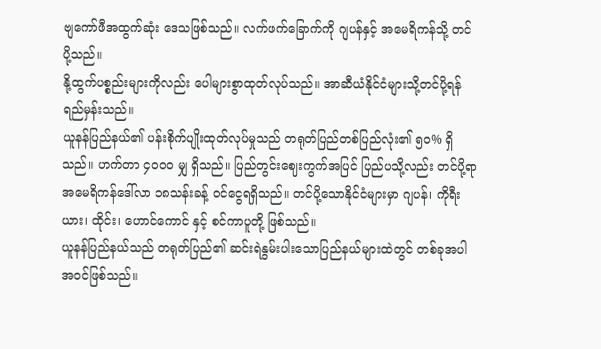ဗျကော်ဖီအထွက်ဆုံး ဒေသဖြစ်သည်။ လက်ဖက်ခြောက်ကို ဂျပန်နှင့် အမေရိကန်သို့ တင်ပို့သည်။
နို့ထွက်ပစ္စည်းများကိုလည်း ပေါများစွာထုတ်လုပ်သည်။ အာဆီယံနိုင်ငံများသို့တင်ပို့ရန် ရည်မှန်းသည်။
ယူနန်ပြည်နယ်၏ ပန်းစိုက်ပျိုးထုတ်လုပ်မှုသည် တရုတ်ပြည်တစ်ပြည်လုံး၏ ၅၀% ရှိသည်။ ဟက်တာ ၄၀၀၀ မျှ ရှိသည်။ ပြည်တွင်းဈေးကွက်အပြင် ပြည်ပသို့လည်း တင်ပို့ရာ အမေရိကန်ဒေါ်လာ ၁၈သန်းခန့် ဝင်ငွေရရှိသည်။ တင်ပို့သောနိုင်ငံများမှာ ဂျပန်၊ ကိုရီးယား၊ ထိုင်း၊ ဟောင်ကောင် နှင့် စင်ကာပူတို့ ဖြစ်သည်။
ယူနန်ပြည်နယ်သည် တရုတ်ပြည်၏ ဆင်းရဲနွမ်းပါးသောပြည်နယ်များထဲတွင် တစ်ခုအပါအဝင်ဖြစ်သည်။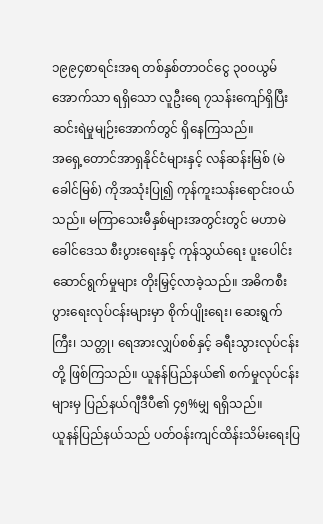၁၉၉၄စာရင်းအရ တစ်နှစ်တာဝင်ငွေ ၃၀၀ယွမ်အောက်သာ ရရှိသော လူဦးရေ ၇သန်းကျော်ရှိပြီး ဆင်းရဲမှုမျဉ်းအောက်တွင် ရှိနေကြသည်။
အရှေ့တောင်အာရှနိုင်ငံများနှင့် လန်ဆန်းမြစ် (မဲခေါင်မြစ်) ကိုအသုံးပြု၍ ကုန်ကူးသန်းရောင်းဝယ်သည်။ မကြာသေးမီနှစ်များအတွင်းတွင် မဟာမဲခေါင်ဒေသ စီးပွားရေးနှင့် ကုန်သွယ်ရေး ပူးပေါင်းဆောင်ရွက်မှုများ တိုးမြှင့်လာခဲ့သည်။ အဓိကစီးပွားရေးလုပ်ငန်းများမှာ စိုက်ပျိုးရေး၊ ဆေးရွက်ကြီး၊ သတ္တု၊ ရေအားလျှပ်စစ်နှင့် ခရီးသွားလုပ်ငန်းတို့ ဖြစ်ကြသည်။ ယူနန်ပြည်နယ်၏ စက်မှုလုပ်ငန်းများမှ ပြည်နယ်ဂျီဒီပီ၏ ၄၅%မျှ ရရှိသည်။
ယူနန်ပြည်နယ်သည် ပတ်ဝန်းကျင်ထိန်းသိမ်းရေးပြ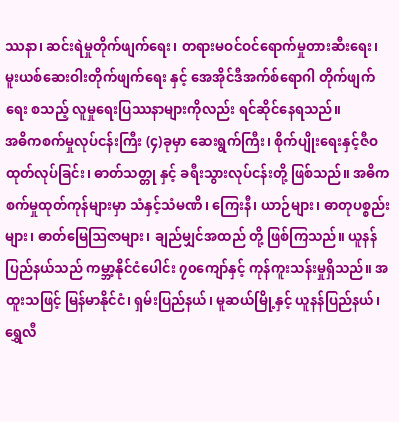ဿနာ၊ ဆင်းရဲမှုတိုက်ဖျက်ရေး၊ တရားမဝင်ဝင်ရောက်မှုတားဆီးရေး၊ မူးယစ်ဆေးဝါးတိုက်ဖျက်ရေး နှင့် အေအိုင်ဒီအက်စ်ရောဂါ တိုက်ဖျက်ရေး စသည့် လူမှုရေးပြဿနာများကိုလည်း ရင်ဆိုင်နေရသည်။
အဓိကစက်မှုလုပ်ငန်းကြီး (၄)ခုမှာ ဆေးရွက်ကြီး၊ စိုက်ပျိုးရေးနှင့်ဇီဝထုတ်လုပ်ခြင်း၊ ဓာတ်သတ္တု နှင့် ခရီးသွားလုပ်ငန်းတို့ ဖြစ်သည်။ အဓိက စက်မှုထုတ်ကုန်များမှာ သံနှင့်သံမဏိ၊ ကြေးနီ၊ ယာဉ်များ၊ ဓာတုပစ္စည်းများ၊ ဓာတ်မြေဩဇာများ၊ ချည်မျှင်အထည် တို့ ဖြစ်ကြသည်။ ယူနန်ပြည်နယ်သည် ကမ္ဘာ့နိုင်ငံပေါင်း ၇၀ကျော်နှင့် ကုန်ကူးသန်းမှုရှိသည်။ အထူးသဖြင့် မြန်မာနိုင်ငံ၊ ရှမ်းပြည်နယ်၊ မူဆယ်မြို့နှင့် ယူနန်ပြည်နယ်၊ ရွှေလီ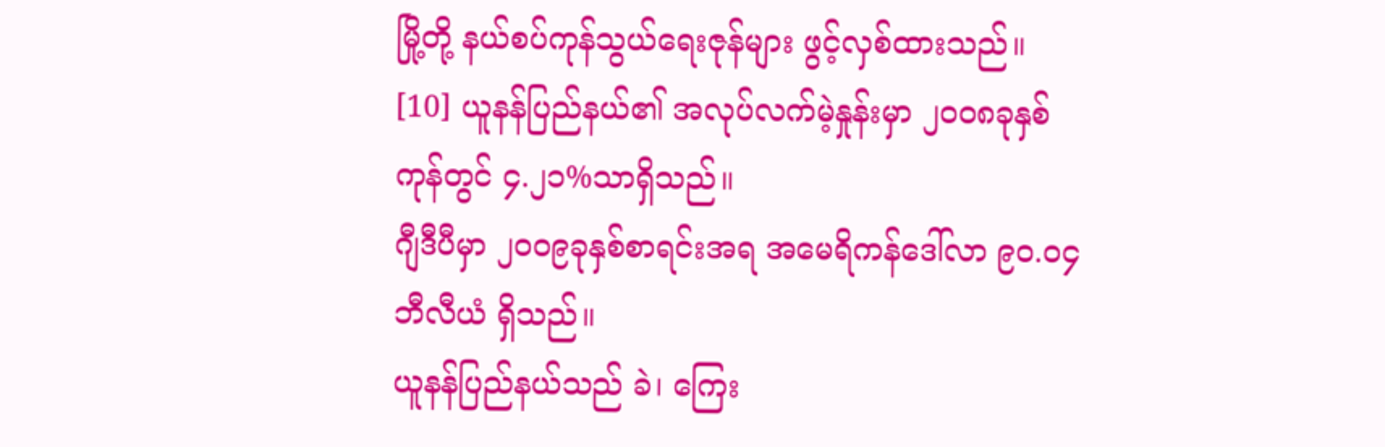မြို့တို့ နယ်စပ်ကုန်သွယ်ရေးဇုန်များ ဖွင့်လှစ်ထားသည်။ [10] ယူနန်ပြည်နယ်၏ အလုပ်လက်မဲ့နှုန်းမှာ ၂၀၀၈ခုနှစ်ကုန်တွင် ၄.၂၁%သာရှိသည်။
ဂျီဒီပီမှာ ၂၀၀၉ခုနှစ်စာရင်းအရ အမေရိကန်ဒေါ်လာ ၉၀.၀၄ ဘီလီယံ ရှိသည်။
ယူနန်ပြည်နယ်သည် ခဲ၊ ကြေး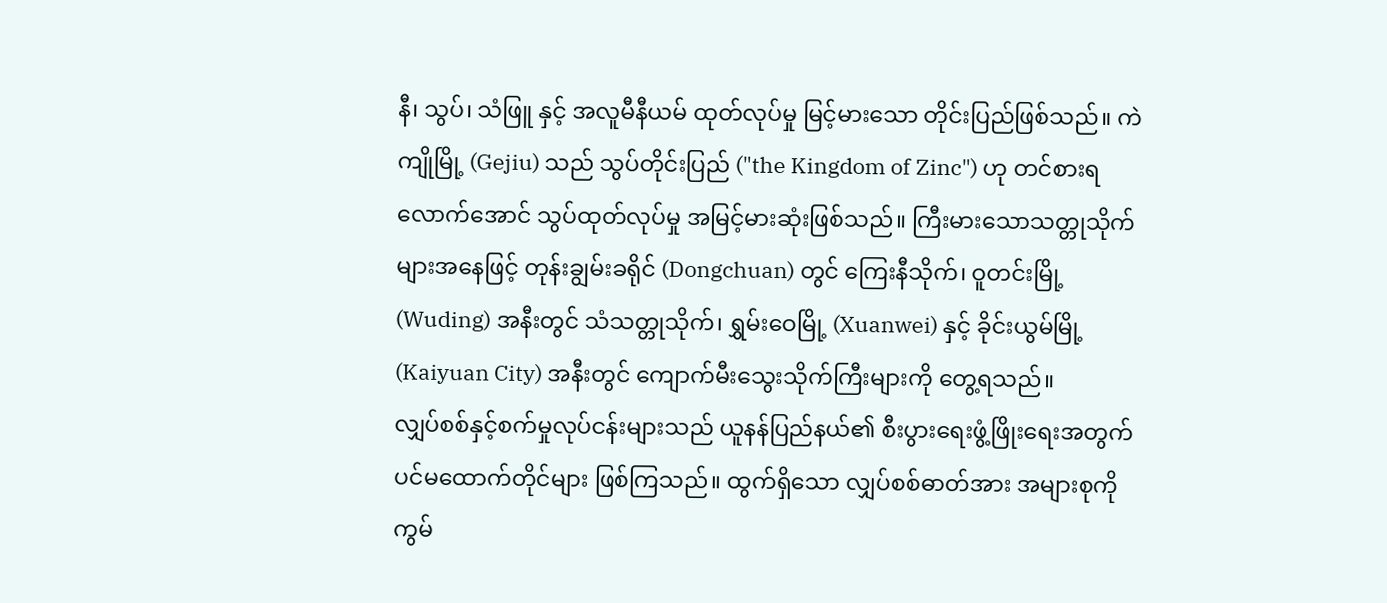နီ၊ သွပ်၊ သံဖြူ နှင့် အလူမီနီယမ် ထုတ်လုပ်မှု မြင့်မားသော တိုင်းပြည်ဖြစ်သည်။ ကဲကျိုမြို့ (Gejiu) သည် သွပ်တိုင်းပြည် ("the Kingdom of Zinc") ဟု တင်စားရလောက်အောင် သွပ်ထုတ်လုပ်မှု အမြင့်မားဆုံးဖြစ်သည်။ ကြီးမားသောသတ္တုသိုက်များအနေဖြင့် တုန်းချွမ်းခရိုင် (Dongchuan) တွင် ကြေးနီသိုက်၊ ဝူတင်းမြို့ (Wuding) အနီးတွင် သံသတ္တုသိုက်၊ ရွှမ်းဝေမြို့ (Xuanwei) နှင့် ခိုင်းယွမ်မြို့ (Kaiyuan City) အနီးတွင် ကျောက်မီးသွေးသိုက်ကြီးများကို တွေ့ရသည်။
လျှပ်စစ်နှင့်စက်မှုလုပ်ငန်းများသည် ယူနန်ပြည်နယ်၏ စီးပွားရေးဖွံ့ဖြိုးရေးအတွက် ပင်မထောက်တိုင်များ ဖြစ်ကြသည်။ ထွက်ရှိသော လျှပ်စစ်ဓာတ်အား အများစုကို ကွမ်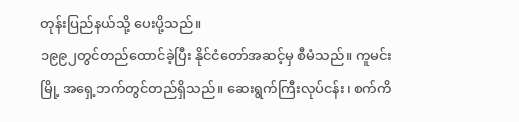တုန်းပြည်နယ်သို့ ပေးပို့သည်။
၁၉၉၂တွင်တည်ထောင်ခဲ့ပြီး နိုင်ငံတော်အဆင့်မှ စီမံသည်။ ကူမင်းမြို့ အရှေ့ဘက်တွင်တည်ရှိသည်။ ဆေးရွက်ကြီးလုပ်ငန်း၊ စက်ကိ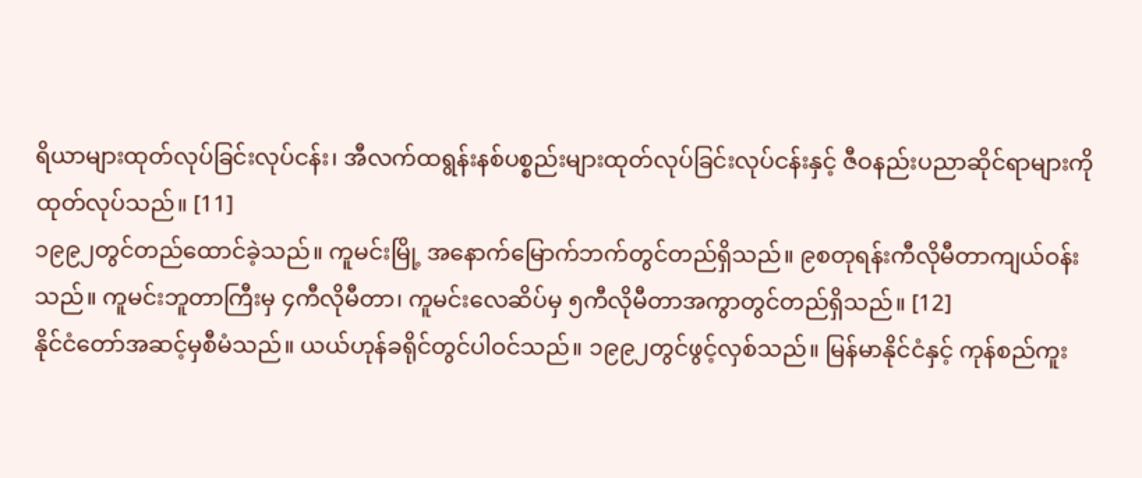ရိယာများထုတ်လုပ်ခြင်းလုပ်ငန်း၊ အီလက်ထရွန်းနစ်ပစ္စည်းများထုတ်လုပ်ခြင်းလုပ်ငန်းနှင့် ဇီဝနည်းပညာဆိုင်ရာများကို ထုတ်လုပ်သည်။ [11]
၁၉၉၂တွင်တည်ထောင်ခဲ့သည်။ ကူမင်းမြို့ အနောက်မြောက်ဘက်တွင်တည်ရှိသည်။ ၉စတုရန်းကီလိုမီတာကျယ်ဝန်းသည်။ ကူမင်းဘူတာကြီးမှ ၄ကီလိုမီတာ၊ ကူမင်းလေဆိပ်မှ ၅ကီလိုမီတာအကွာတွင်တည်ရှိသည်။ [12]
နိုင်ငံတော်အဆင့်မှစီမံသည်။ ယယ်ဟုန်ခရိုင်တွင်ပါဝင်သည်။ ၁၉၉၂တွင်ဖွင့်လှစ်သည်။ မြန်မာနိုင်ငံနှင့် ကုန်စည်ကူး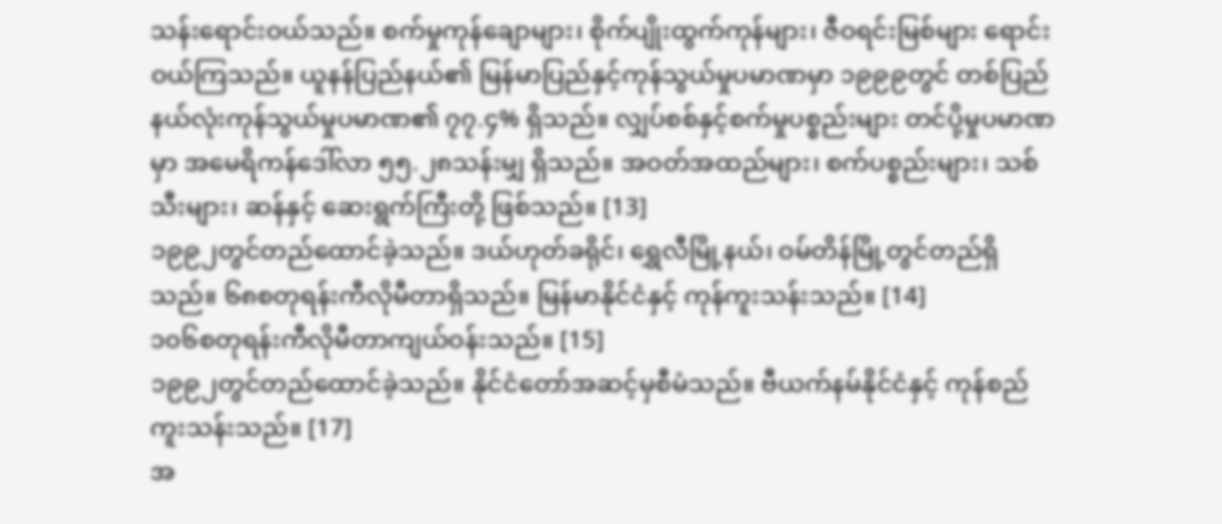သန်းရောင်းဝယ်သည်။ စက်မှုကုန်ချောများ၊ စိုက်ပျိုးထွက်ကုန်များ၊ ဇီဝရင်းမြစ်များ ရောင်းဝယ်ကြသည်။ ယူနန်ပြည်နယ်၏ မြန်မာပြည်နှင့်ကုန်သွယ်မှုပမာဏမှာ ၁၉၉၉တွင် တစ်ပြည်နယ်လုံးကုန်သွယ်မှုပမာဏ၏ ၇၇.၄% ရှိသည်။ လျှပ်စစ်နှင့်စက်မှုပစ္စည်းများ တင်ပို့မှုပမာဏမှာ အမေရိကန်ဒေါ်လာ ၅၅.၂၈သန်းမျှ ရှိသည်။ အဝတ်အထည်များ၊ စက်ပစ္စည်းများ၊ သစ်သီးများ၊ ဆန်နှင့် ဆေးရွက်ကြီးတို့ ဖြစ်သည်။ [13]
၁၉၉၂တွင်တည်ထောင်ခဲ့သည်။ ဒယ်ဟုတ်ခရိုင်၊ ရွှေလီမြို့နယ်၊ ဝမ်တိန်မြို့တွင်တည်ရှိသည်။ ၆၈စတုရန်းကီလိုမီတာရှိသည်။ မြန်မာနိုင်ငံနှင့် ကုန်ကူးသန်းသည်။ [14]
၁၀၆စတုရန်းကီလိုမီတာကျယ်ဝန်းသည်။ [15]
၁၉၉၂တွင်တည်ထောင်ခဲ့သည်။ နိုင်ငံတော်အဆင့်မှစီမံသည်။ ဗီယက်နမ်နိုင်ငံနှင့် ကုန်စည်ကူးသန်းသည်။ [17]
အ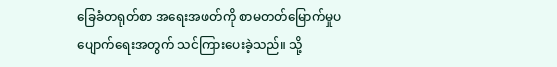ခြေခံတရုတ်စာ အရေးအဖတ်ကို စာမတတ်မြောက်မှုပပျောက်ရေးအတွက် သင်ကြားပေးခဲ့သည်။ သို့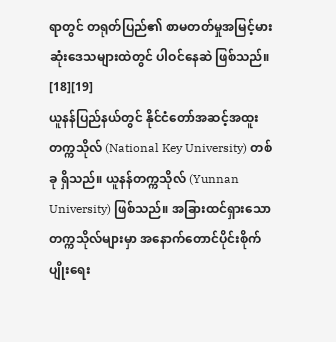ရာတွင် တရုတ်ပြည်၏ စာမတတ်မှုအမြင့်မားဆုံးဒေသများထဲတွင် ပါဝင်နေဆဲ ဖြစ်သည်။ [18][19]
ယူနန်ပြည်နယ်တွင် နိုင်ငံတော်အဆင့်အထူးတက္ကသိုလ် (National Key University) တစ်ခု ရှိသည်။ ယူနန်တက္ကသိုလ် (Yunnan University) ဖြစ်သည်။ အခြားထင်ရှားသောတက္ကသိုလ်များမှာ အနောက်တောင်ပိုင်းစိုက်ပျိုးရေး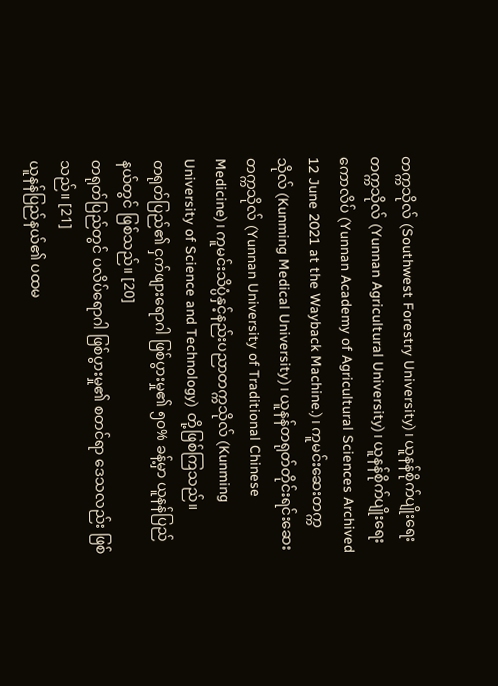တက္ကသိုလ် (Southwest Forestry University)၊ ယူနန်စိုက်ပျိုးရေးတက္ကသိုလ် (Yunnan Agricultural University)၊ ယူနန်စိုက်ပျိုးရေးကောလိပ် (Yunnan Academy of Agricultural Sciences Archived 12 June 2021 at the Wayback Machine.)၊ ကူမင်းဆေးတက္ကသိုလ် (Kunming Medical University)၊ ယူနန်တရုတ်တိုင်းရင်းဆေးတက္ကသိုလ် (Yunnan University of Traditional Chinese Medicine)၊ ကူမင်းသိပ္ပံနှင့်နည်းပညာတက္ကသိုလ် (Kunming University of Science and Technology) တို့ဖြစ်ကြသည်။
တရုတ်ပြည်၏ ငှက်ဖျားရောဂါ ဖြစ်ပွားမှု၏ ၅၀% ခန့်မှာ ယူနန်ပြည်နယ်တွင် ဖြစ်သည်။ [20]
တရုတ်ပြည်တွင် ပလိပ်ရောဂါ ဖြစ်ပွားမှု၏ စတင်ရာ ဒေသလည်း ဖြစ်သည်။ [21]
ယူနန်ပြည်နယ်၏ ပထမ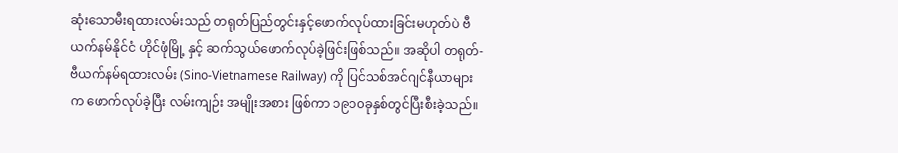ဆုံးသောမီးရထားလမ်းသည် တရုတ်ပြည်တွင်းနှင့်ဖောက်လုပ်ထားခြင်းမဟုတ်ပဲ ဗီယက်နမ်နိုင်ငံ ဟိုင်ဖုံမြို့ နှင့် ဆက်သွယ်ဖောက်လုပ်ခဲ့ဖြင်းဖြစ်သည်။ အဆိုပါ တရုတ်-ဗီယက်နမ်ရထားလမ်း (Sino-Vietnamese Railway) ကို ပြင်သစ်အင်ဂျင်နီယာများက ဖောက်လုပ်ခဲ့ပြီး လမ်းကျဉ်း အမျိုးအစား ဖြစ်ကာ ၁၉၁၀ခုနှစ်တွင်ပြီးစီးခဲ့သည်။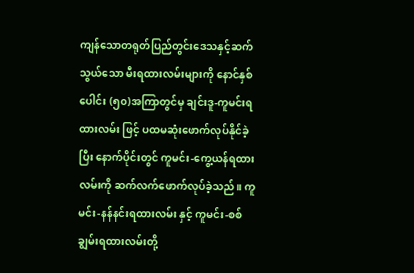ကျန်သောတရုတ်ပြည်တွင်းဒေသနှင့်ဆက်သွယ်သော မီးရထားလမ်းများကို နောင်နှစ်ပေါင်း (၅၀)အကြာတွင်မှ ချင်းဒူ-ကူမင်းရထားလမ်း ဖြင့် ပထမဆုံးဖောက်လုပ်နိုင်ခဲ့ပြီး နောက်ပိုင်းတွင် ကူမင်း-ကွေ့ယန်ရထားလမ်းကို ဆက်လက်ဖောက်လုပ်ခဲ့သည်။ ကူမင်း-နန်နင်းရထားလမ်း နှင့် ကူမင်း-စစ်ချွမ်းရထားလမ်းတို့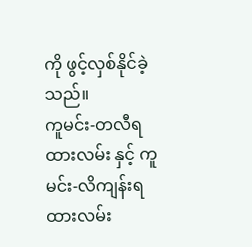ကို ဖွင့်လှစ်နိုင်ခဲ့သည်။
ကူမင်း-တလီရထားလမ်း နှင့် ကူမင်း-လိကျန်းရထားလမ်း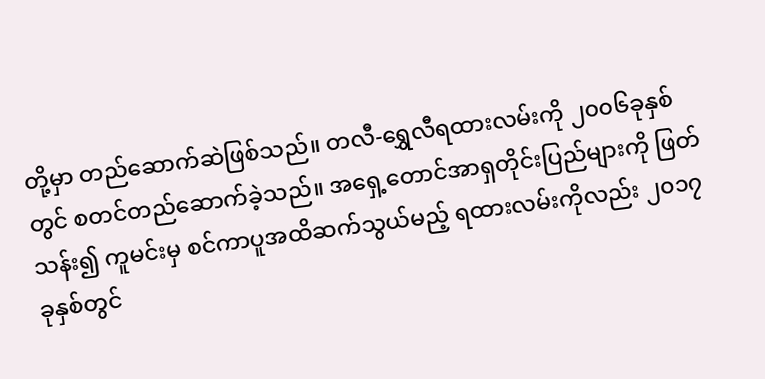တို့မှာ တည်ဆောက်ဆဲဖြစ်သည်။ တလီ-ရွှေလီရထားလမ်းကို ၂၀၀၆ခုနှစ်တွင် စတင်တည်ဆောက်ခဲ့သည်။ အရှေ့တောင်အာရှတိုင်းပြည်များကို ဖြတ်သန်း၍ ကူမင်းမှ စင်ကာပူအထိဆက်သွယ်မည့် ရထားလမ်းကိုလည်း ၂၀၁၇ခုနှစ်တွင်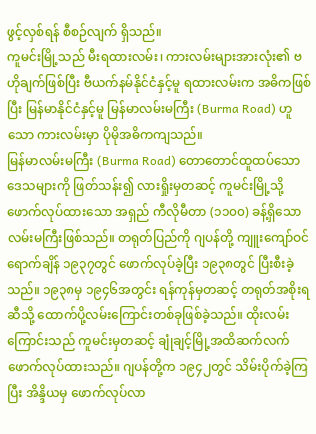ဖွင့်လှစ်ရန် စီစဉ်လျက် ရှိသည်။
ကူမင်းမြို့သည် မီးရထားလမ်း၊ ကားလမ်းများအားလုံး၏ ဗဟိုချက်ဖြစ်ပြီး ဗီယက်နမ်နိုင်ငံနှင့်မူ ရထားလမ်းက အဓိကဖြစ်ပြီး မြန်မာနိုင်ငံနှင့်မူ မြန်မာလမ်းမကြီး (Burma Road) ဟူသော ကားလမ်းမှာ ပိုမိုအဓိကကျသည်။
မြန်မာလမ်းမကြီး (Burma Road) တောတောင်ထူထပ်သောဒေသများကို ဖြတ်သန်း၍ လားရှိုးမှတဆင့် ကူမင်းမြို့သို့ ဖောက်လုပ်ထားသော အရှည် ကီလိုမီတာ (၁၁၀၀) ခန့်ရှိသော လမ်းမကြီးဖြစ်သည်။ တရုတ်ပြည်ကို ဂျပန်တို့ ကျူးကျော်ဝင်ရောက်ချိန် ၁၉၃၇တွင် ဖောက်လုပ်ခဲ့ပြီး ၁၉၃၈တွင် ပြီးစီးခဲ့သည်။ ၁၉၃၈မှ ၁၉၄၆အတွင်း ရန်ကုန်မှတဆင့် တရုတ်အစိုးရဆီသို့ ထောက်ပို့လမ်းကြောင်းတစ်ခုဖြစ်ခဲ့သည်။ ထိုးလမ်းကြောင်းသည် ကူမင်းမှတဆင့် ချုံချင့်မြို့အထိဆက်လက်ဖောက်လုပ်ထားသည်။ ဂျပန်တို့က ၁၉၄၂တွင် သိမ်းပိုက်ခဲ့ကြပြီး အိန္ဒိယမှ ဖောက်လုပ်လာ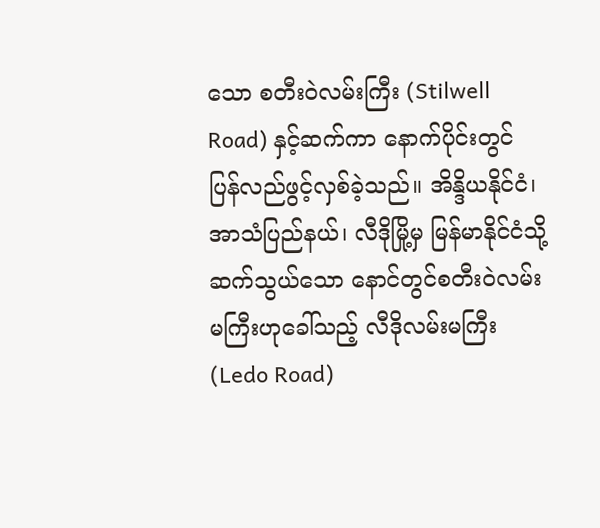သော စတီးဝဲလမ်းကြီး (Stilwell Road) နှင့်ဆက်ကာ နောက်ပိုင်းတွင် ပြန်လည်ဖွင့်လှစ်ခဲ့သည်။ အိန္ဒိယနိုင်ငံ၊ အာသံပြည်နယ်၊ လီဒိုမြို့မှ မြန်မာနိုင်ငံသို့ ဆက်သွယ်သော နောင်တွင်စတီးဝဲလမ်းမကြီးဟုခေါ်သည့် လီဒိုလမ်းမကြီး (Ledo Road)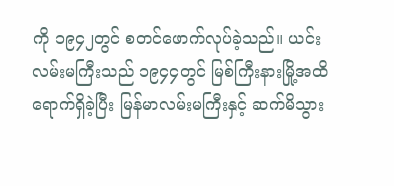ကို ၁၉၄၂တွင် စတင်ဖောက်လုပ်ခဲ့သည်။ ယင်းလမ်းမကြီးသည် ၁၉၄၄တွင် မြစ်ကြီးနားမြို့အထိရောက်ရှိခဲ့ပြီး မြန်မာလမ်းမကြီးနှင့် ဆက်မိသွား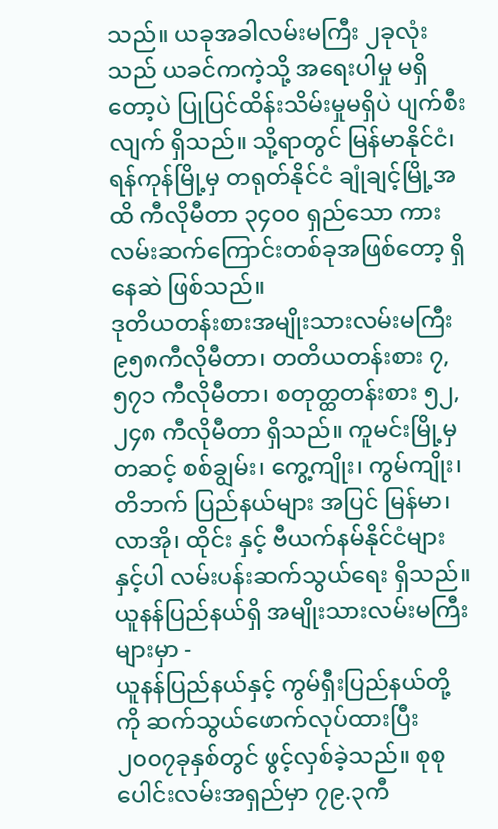သည်။ ယခုအခါလမ်းမကြီး ၂ခုလုံးသည် ယခင်ကကဲ့သို့ အရေးပါမှု မရှိတော့ပဲ ပြုပြင်ထိန်းသိမ်းမှုမရှိပဲ ပျက်စီးလျက် ရှိသည်။ သို့ရာတွင် မြန်မာနိုင်ငံ၊ ရန်ကုန်မြို့မှ တရုတ်နိုင်ငံ ချုံချင့်မြို့အထိ ကီလိုမီတာ ၃၄၀၀ ရှည်သော ကားလမ်းဆက်ကြောင်းတစ်ခုအဖြစ်တော့ ရှိနေဆဲ ဖြစ်သည်။
ဒုတိယတန်းစားအမျိုးသားလမ်းမကြီး ၉၅၈ကီလိုမီတာ၊ တတိယတန်းစား ၇,၅၇၁ ကီလိုမီတာ၊ စတုတ္ထတန်းစား ၅၂,၂၄၈ ကီလိုမီတာ ရှိသည်။ ကူမင်းမြို့မှတဆင့် စစ်ချွမ်း၊ ကွေ့ကျိုး၊ ကွမ်ကျိုး၊ တိဘက် ပြည်နယ်များ အပြင် မြန်မာ၊ လာအို၊ ထိုင်း နှင့် ဗီယက်နမ်နိုင်ငံများနှင့်ပါ လမ်းပန်းဆက်သွယ်ရေး ရှိသည်။
ယူနန်ပြည်နယ်ရှိ အမျိုးသားလမ်းမကြီးများမှာ -
ယူနန်ပြည်နယ်နှင့် ကွမ်ရှီးပြည်နယ်တို့ကို ဆက်သွယ်ဖောက်လုပ်ထားပြီး ၂၀၀၇ခုနှစ်တွင် ဖွင့်လှစ်ခဲ့သည်။ စုစုပေါင်းလမ်းအရှည်မှာ ၇၉.၃ကီ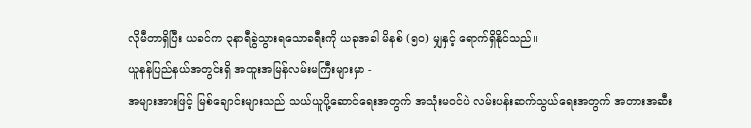လိုမီတာရှိပြီး ယခင်က ၃နာရီခွဲသွားရသောခရီးကို ယခုအခါ မိနစ် (၅၀) မျှနှင့် ရောက်ရှိနိုင်သည်။
ယူနန်ပြည်နယ်အတွင်းရှိ အထူးအမြန်လမ်းမကြီးများမှာ -
အများအားဖြင့် မြစ်ချောင်းများသည် သယ်ယူပို့ဆောင်ရေးအတွက် အသုံးမဝင်ပဲ လမ်းပန်းဆက်သွယ်ရေးအတွက် အတားအဆီး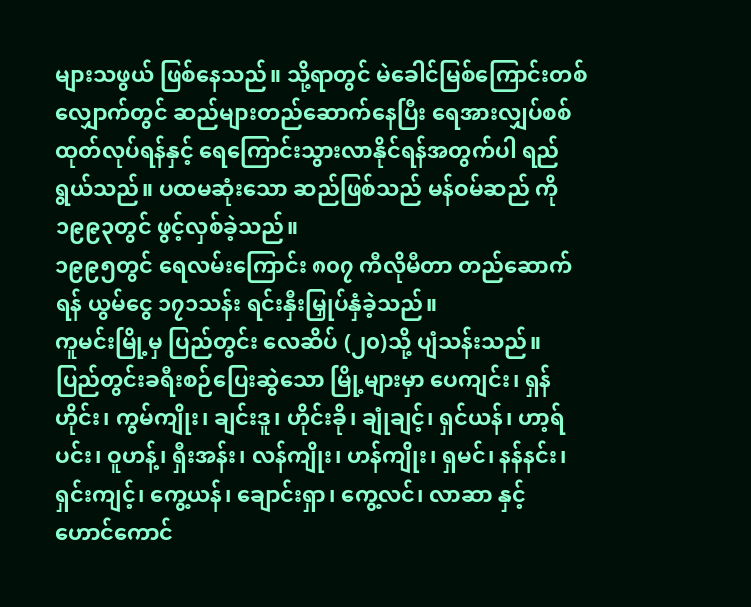များသဖွယ် ဖြစ်နေသည်။ သို့ရာတွင် မဲခေါင်မြစ်ကြောင်းတစ်လျှောက်တွင် ဆည်များတည်ဆောက်နေပြီး ရေအားလျှပ်စစ်ထုတ်လုပ်ရန်နှင့် ရေကြောင်းသွားလာနိုင်ရန်အတွက်ပါ ရည်ရွယ်သည်။ ပထမဆုံးသော ဆည်ဖြစ်သည် မန်ဝမ်ဆည် ကို ၁၉၉၃တွင် ဖွင့်လှစ်ခဲ့သည်။
၁၉၉၅တွင် ရေလမ်းကြောင်း ၈၀၇ ကီလိုမီတာ တည်ဆောက်ရန် ယွမ်ငွေ ၁၇၁သန်း ရင်းနှီးမြှုပ်နှံခဲ့သည်။
ကူမင်းမြို့မှ ပြည်တွင်း လေဆိပ် (၂၀)သို့ ပျံသန်းသည်။ ပြည်တွင်းခရီးစဉ်ပြေးဆွဲသော မြို့များမှာ ပေကျင်း၊ ရှန်ဟိုင်း၊ ကွမ်ကျိုး၊ ချင်းဒူ၊ ဟိုင်းခို၊ ချုံချင့်၊ ရှင်ယန်၊ ဟာ့ရ်ပင်း၊ ဝူဟန့်၊ ရှီးအန်း၊ လန်ကျိုး၊ ဟန်ကျိုး၊ ရှမင်၊ နန်နင်း၊ ရှင်းကျင့်၊ ကွေ့ယန်၊ ချောင်းရှာ၊ ကွေ့လင်၊ လာဆာ နှင့် ဟောင်ကောင်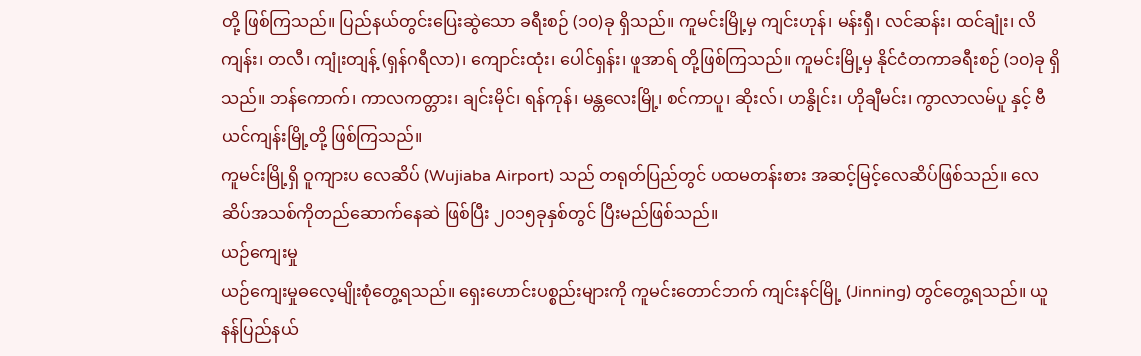တို့ ဖြစ်ကြသည်။ ပြည်နယ်တွင်းပြေးဆွဲသော ခရီးစဉ် (၁၀)ခု ရှိသည်။ ကူမင်းမြို့မှ ကျင်းဟုန်၊ မန်းရှီ၊ လင်ဆန်း၊ ထင်ချုံး၊ လိကျန်း၊ တလီ၊ ကျုံးတျန့် (ရှန်ဂရီလာ)၊ ကျောင်းထုံး၊ ပေါင်ရှန်း၊ ဖူအာရ် တို့ဖြစ်ကြသည်။ ကူမင်းမြို့မှ နိုင်ငံတကာခရီးစဉ် (၁၀)ခု ရှိသည်။ ဘန်ကောက်၊ ကာလကတ္တား၊ ချင်းမိုင်၊ ရန်ကုန်၊ မန္တလေးမြို့၊ စင်ကာပူ၊ ဆိုးလ်၊ ဟနွိုင်း၊ ဟိုချီမင်း၊ ကွာလာလမ်ပူ နှင့် ဗီယင်ကျန်းမြို့တို့ ဖြစ်ကြသည်။
ကူမင်းမြို့ရှိ ဝူကျားပ လေဆိပ် (Wujiaba Airport) သည် တရုတ်ပြည်တွင် ပထမတန်းစား အဆင့်မြင့်လေဆိပ်ဖြစ်သည်။ လေဆိပ်အသစ်ကိုတည်ဆောက်နေဆဲ ဖြစ်ပြီး ၂၀၁၅ခုနှစ်တွင် ပြီးမည်ဖြစ်သည်။
ယဉ်ကျေးမှု
ယဉ်ကျေးမှုဓလေ့မျိုးစုံတွေ့ရသည်။ ရှေးဟောင်းပစ္စည်းများကို ကူမင်းတောင်ဘက် ကျင်းနင်မြို့ (Jinning) တွင်တွေ့ရသည်။ ယူနန်ပြည်နယ်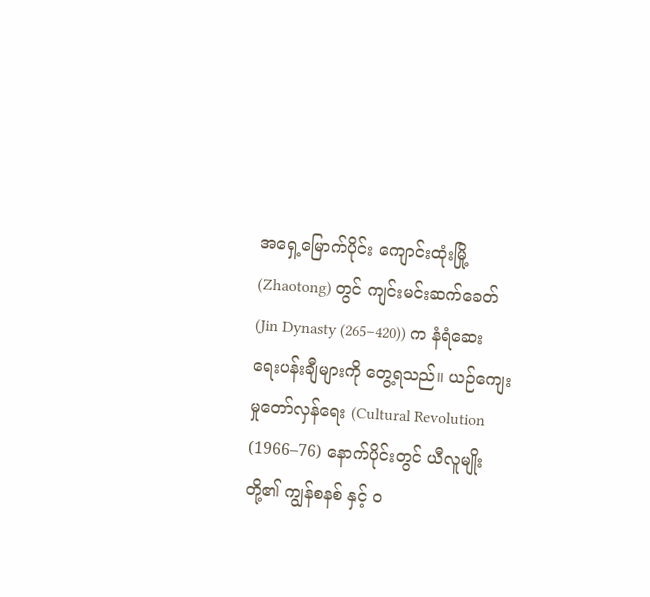အရှေ့မြောက်ပိုင်း ကျောင်းထုံးမြို့ (Zhaotong) တွင် ကျင်းမင်းဆက်ခေတ် (Jin Dynasty (265–420)) က နံရံဆေးရေးပန်းချီများကို တွေ့ရသည်။ ယဉ်ကျေးမှုတော်လှန်ရေး (Cultural Revolution (1966–76) နောက်ပိုင်းတွင် ယီလူမျိုးတို့၏ ကျွန်စနစ် နှင့် ဝ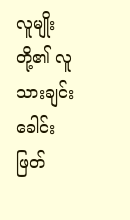လူမျိုးတို့၏ လူသားချင်းခေါင်းဖြတ်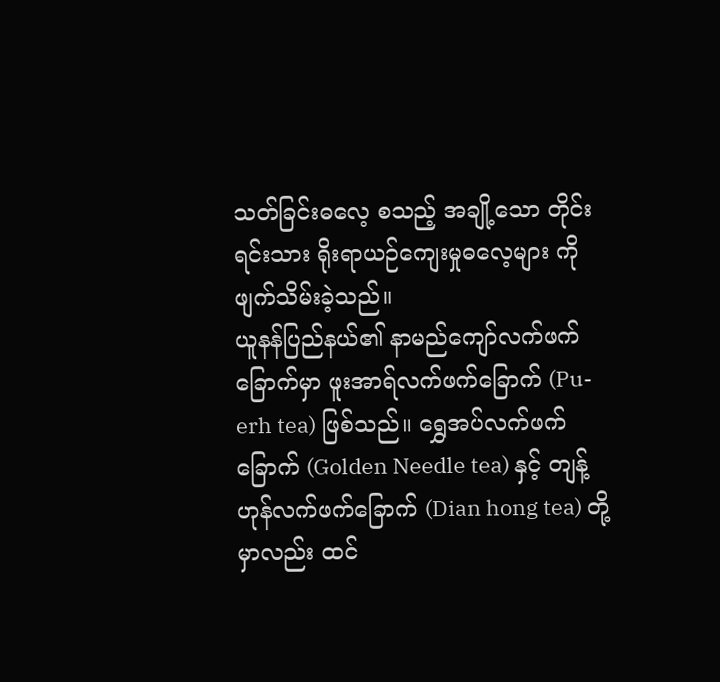သတ်ခြင်းဓလေ့ စသည့် အချို့သော တိုင်းရင်းသား ရိုးရာယဉ်ကျေးမှုဓလေ့များ ကို ဖျက်သိမ်းခဲ့သည်။
ယူနန်ပြည်နယ်၏ နာမည်ကျော်လက်ဖက်ခြောက်မှာ ဖူးအာရ်လက်ဖက်ခြောက် (Pu-erh tea) ဖြစ်သည်။ ရွှေအပ်လက်ဖက်ခြောက် (Golden Needle tea) နှင့် တျန့်ဟုန်လက်ဖက်ခြောက် (Dian hong tea) တို့မှာလည်း ထင်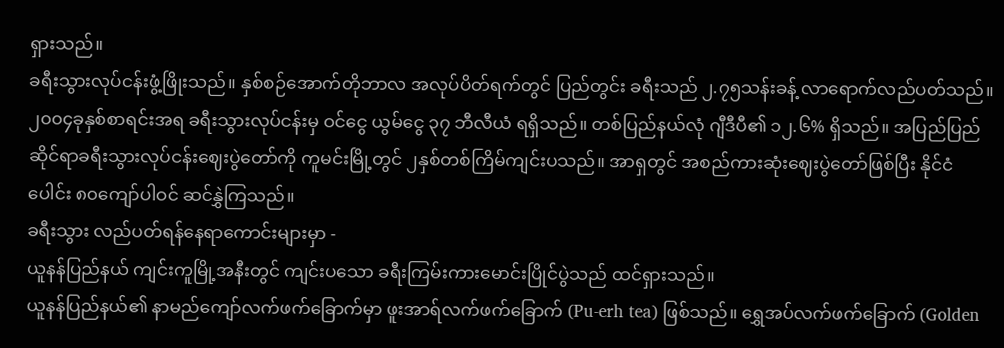ရှားသည်။
ခရီးသွားလုပ်ငန်းဖွံ့ဖြိုးသည်။ နှစ်စဉ်အောက်တိုဘာလ အလုပ်ပိတ်ရက်တွင် ပြည်တွင်း ခရီးသည် ၂.၇၅သန်းခန့် လာရောက်လည်ပတ်သည်။
၂၀၀၄ခုနှစ်စာရင်းအရ ခရီးသွားလုပ်ငန်းမှ ဝင်ငွေ ယွမ်ငွေ ၃၇ ဘီလီယံ ရရှိသည်။ တစ်ပြည်နယ်လုံ ဂျီဒီပီ၏ ၁၂.၆% ရှိသည်။ အပြည်ပြည်ဆိုင်ရာခရီးသွားလုပ်ငန်းဈေးပွဲတော်ကို ကူမင်းမြို့တွင် ၂နှစ်တစ်ကြိမ်ကျင်းပသည်။ အာရှတွင် အစည်ကားဆုံးဈေးပွဲတော်ဖြစ်ပြီး နိုင်ငံပေါင်း ၈၀ကျော်ပါဝင် ဆင်နွှဲကြသည်။
ခရီးသွား လည်ပတ်ရန်နေရာကောင်းများမှာ -
ယူနန်ပြည်နယ် ကျင်းကူမြို့အနီးတွင် ကျင်းပသော ခရီးကြမ်းကားမောင်းပြိုင်ပွဲသည် ထင်ရှားသည်။
ယူနန်ပြည်နယ်၏ နာမည်ကျော်လက်ဖက်ခြောက်မှာ ဖူးအာရ်လက်ဖက်ခြောက် (Pu-erh tea) ဖြစ်သည်။ ရွှေအပ်လက်ဖက်ခြောက် (Golden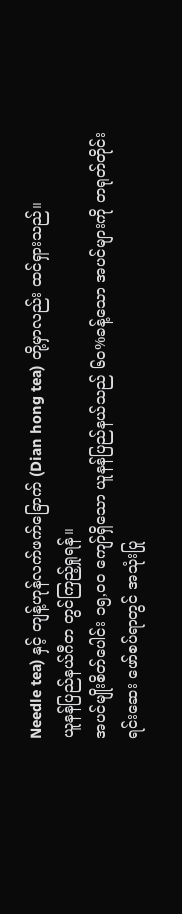Needle tea) နှင့် တျန့်ဟုန်လက်ဖက်ခြောက် (Dian hong tea) တို့မှာလည်း ထင်ရှားသည်။
ယူနန်ပြည်နယ်ဂီတ တွင်ကြည့်ရှုရန်။
အပင်မျိုးစိတ်ပေါင်း ၁၅,၀၀ ကျော်ရှိသော ယူနန်ပြည်နယ်သည် ၆၀%ခန့်သော အပင်များကို တရုတ်တိုင်းရင်းဆေး ဖော်စပ်ရာတွင် အသုံးပြု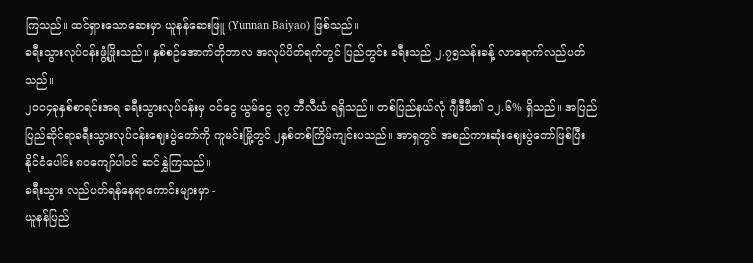ကြသည်။ ထင်ရှားသောဆေးမှာ ယူနန်ဆေးဖြူ (Yunnan Baiyao) ဖြစ်သည်။
ခရီးသွားလုပ်ငန်းဖွံ့ဖြိုးသည်။ နှစ်စဉ်အောက်တိုဘာလ အလုပ်ပိတ်ရက်တွင် ပြည်တွင်း ခရီးသည် ၂.၇၅သန်းခန့် လာရောက်လည်ပတ်သည်။
၂၀၀၄ခုနှစ်စာရင်းအရ ခရီးသွားလုပ်ငန်းမှ ဝင်ငွေ ယွမ်ငွေ ၃၇ ဘီလီယံ ရရှိသည်။ တစ်ပြည်နယ်လုံ ဂျီဒီပီ၏ ၁၂.၆% ရှိသည်။ အပြည်ပြည်ဆိုင်ရာခရီးသွားလုပ်ငန်းဈေးပွဲတော်ကို ကူမင်းမြို့တွင် ၂နှစ်တစ်ကြိမ်ကျင်းပသည်။ အာရှတွင် အစည်ကားဆုံးဈေးပွဲတော်ဖြစ်ပြီး နိုင်ငံပေါင်း ၈၀ကျော်ပါဝင် ဆင်နွှဲကြသည်။
ခရီးသွား လည်ပတ်ရန်နေရာကောင်းများမှာ -
ယူနန်ပြည်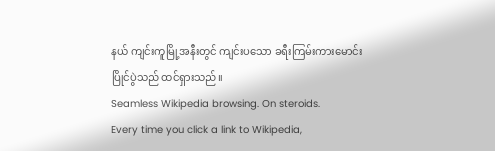နယ် ကျင်းကူမြို့အနီးတွင် ကျင်းပသော ခရီးကြမ်းကားမောင်းပြိုင်ပွဲသည် ထင်ရှားသည်။
Seamless Wikipedia browsing. On steroids.
Every time you click a link to Wikipedia,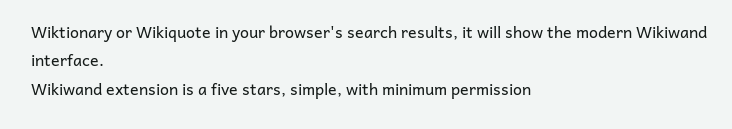Wiktionary or Wikiquote in your browser's search results, it will show the modern Wikiwand interface.
Wikiwand extension is a five stars, simple, with minimum permission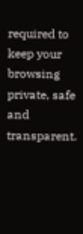required to keep your browsing private, safe and transparent.